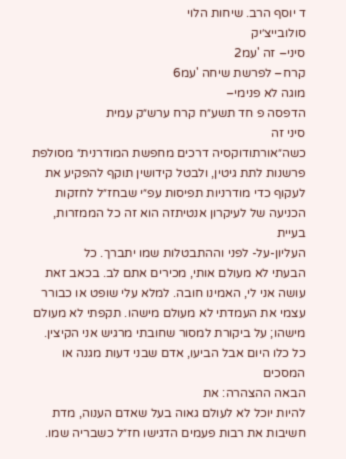ד יוסף הרב. שיחות הלוי
סולובייצ׳יק
סיני– זה 'עמ2
קרח– לפרשת שיחה 'עמ6
מוגה לא פנימי–
הדפסה פ חד תשע״ח קרח ערש״ק עמית
סיני זה
כשה״אורתודוקסיה דרכים מחפשת המודרנית״ מסולפת פרשנות לתת גיטין, ולבטל קידושין תוקף להפקיע את לעקוף כדי מודרניות תפיסות עפ״י שבחז״ל לחזקות הכניעה של לעיקרון אנטיתזה הוא זה כל הממזרות, בעיית
העליון-על- לפני וההתבטלות שמו יתברך. כל
הבעתי לא מעולם אותי, מכירים אתם לב. בכאב זאת עושה אני לי, האמינו חובה. למלא עלי שופט או כבורר עצמי את העמדתי לא מעולם מישהו. תקפתי לא מעולם מישהו; על ביקורת למסור שחובתי מרגיש אני הקיצין. כל כלו היום אבל הביעו, אדם שבני דעות מגנה או המסכים
הבאה ההצהרה: את
להיות יוכל לא לעולם גאוה בעל שאדם הענוה, מדת חשיבות את רבות פעמים הדגישו חז״ל כשבריה שמו.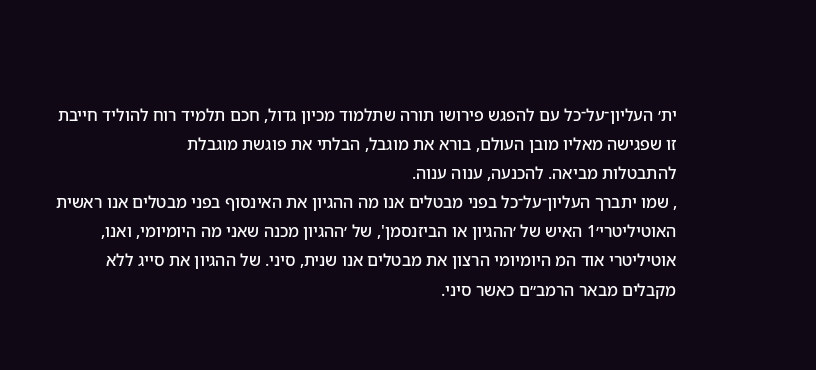ית׳ העליון־על־כל עם להפגש פירושו תורה שתלמוד מכיון גדול, חכם תלמיד רוח להוליד חייבת זו שפגישה מאליו מובן העולם, בורא את מוגבל, הבלתי את פוגשת מוגבלת
להתבטלות מביאה. להכנעה, ענוה ענוה.
, שמו יתברך העליון־על־כל בפני מבטלים אנו מה ההגיון את האינסוף בפני מבטלים אנו ראשית
האוטיליטרי׳1 האיש של ׳ההגיון או הביזנסמן', של ׳ההגיון מכנה שאני מה היומיומי, ואנו,
אוטיליטרי אוד המ היומיומי הרצון את מבטלים אנו שנית, סיני. של ההגיון את סייג ללא מקבלים מבאר הרמב״ם כאשר סיני.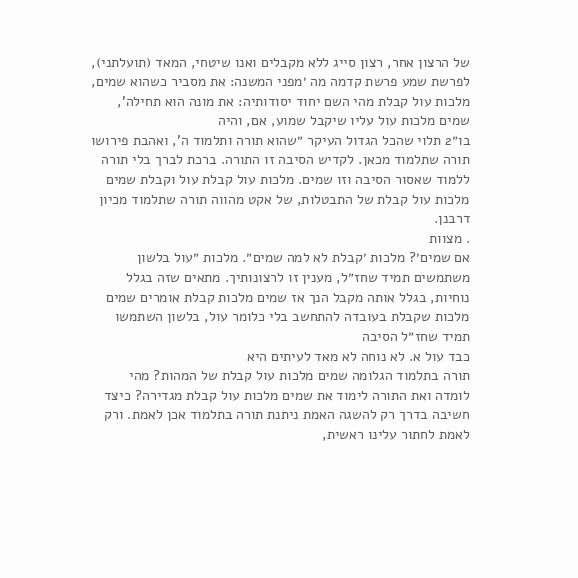של הרצון אחר, רצון סייג ללא מקבלים ואנו שיטחי, המאד (תועלתני), לפרשת שמע פרשת קדמה מה ׳מפני המשנה: את מסביר כשהוא שמים, מלכות עול קבלת מהי השם יחוד יסודותיה: את מונה הוא תחילה', שמים מלכות עול עליו שיקבל שמוע, אם, והיה
בו״2 תלוי שהכל הגדול העיקר ״שהוא תורה ותלמוד ה', ואהבת פירושו תורה שתלמוד מכאן. לקדיש הסיבה זו התורה. ברכת לברך בלי תורה ללמוד שאסור הסיבה וזו שמים. מלכות עול קבלת עול וקבלת שמים מלכות עול קבלת של התבטלות, של אקט מהווה תורה שתלמוד מכיון דרבנן.
. מצוות
אם שמים׳? מלכות ׳קבלת לא למה שמים״. מלכות ״עול בלשון משתמשים תמיד שחז״ל, מענין זו לרצונותיך. מתאים שזה בגלל נוחיות, בגלל אותה מקבל הנך אז שמים מלכות קבלת אומרים שמים מלכות שקבלת בעובדה להתחשב בלי כלומר עול, בלשון השתמשו תמיד שחז״ל הסיבה
כבד עול א. לא נוחה לא מאד לעיתים היא
תורה בתלמוד הגלומה שמים מלכות עול קבלת של המהות? מהי
לומדה ואת התורה לימוד את שמים מלכות עול קבלת מגדירה? כיצד
חשיבה בדרך רק להשגה האמת ניתנת תורה בתלמוד אכן לאמת. ורק לאמת לחתור עלינו ראשית,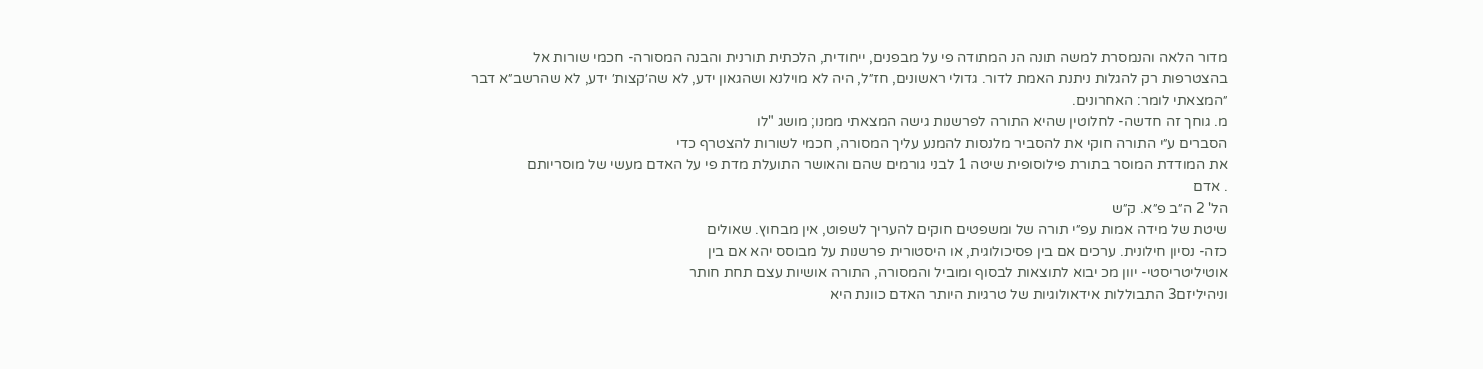מדור הלאה והנמסרת למשה תונה הנ המתודה פי על מבפנים, ייחודית, הלכתית תורנית והבנה המסורה- חכמי שורות אל בהצטרפות רק להגלות ניתנת האמת לדור. גדולי ראשונים, חז״ל, היה לא מוילנא ושהגאון ידע, לא שה׳קצות׳ ידע, לא שהרשב״א דבר ״המצאתי לומר: האחרונים.
מ. גוחך זה חדשה- לחלוטין שהיא התורה לפרשנות גישה המצאתי ממנו; מושג "לו
הסברים ע״י התורה חוקי את להסביר מלנסות להמנע עליך המסורה, חכמי לשורות להצטרף כדי
את המודדת המוסר בתורת פילוסופית שיטה 1 לבני גורמים שהם והאושר התועלת מדת פי על האדם מעשי של מוסריותם
. אדם
הל' 2 ה״ב פ״א. ק״ש
שיטת של מידה אמות עפ״י תורה של ומשפטים חוקים להעריך לשפוט, אין מבחוץ. שאולים
כזה- נסיון חילונית. ערכים אם בין פסיכולוגית, או היסטורית פרשנות על מבוסס יהא אם בין
אוטיליטריסטי- יוון מכ יבוא לתוצאות לבסוף ומוביל והמסורה, התורה אושיות עצם תחת חותר
וניהיליזם3 התבוללות אידאולוגיות של טרגיות היותר האדם כוונת היא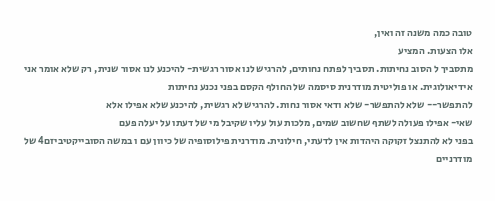טובה כמה משנה זה ואין,
אלו הצעות. המציע
מתסביך ל הסוב נחיתות. תסביך לפתח נחותים, להרגיש לנו אסור רגשית- להיכנע לנו אסור שנית, רק שלא אומר אני אידיאולוגית. או פוליטית מודרנית סיסמה של החולף הקסם בפני נכנע נחיתות
להתפשר-- שלא להתפשר- שלא ודאי אסור נחות. להרגיש לא רגשית, להיכנע שלא אפילו אלא
שאי- אפילו פעולה לשתף שחשוב שמים, מלכות עול עליו שקיבל מי של דעתו על יעלה פעם
בפני לא להתנצל זקוקה היהדות אין לדעתי, חילונית. מודרנית פילוסופיה של כיוון עם ו במשה הסובייקטיביזם4 של מודרניים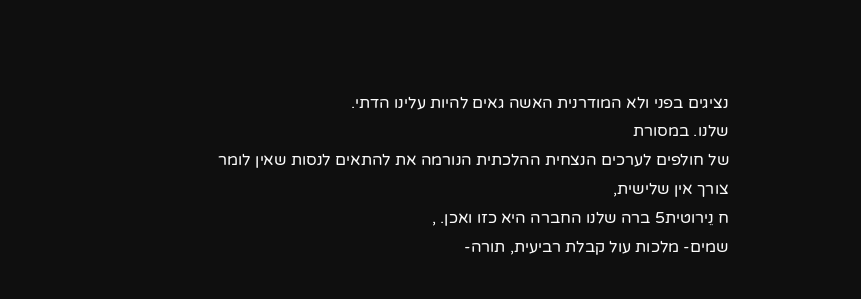נציגים בפני ולא המודרנית האשה גאים להיות עלינו הדתי.
שלנו. במסורת
של חולפים לערכים הנצחית ההלכתית הנורמה את להתאים לנסות שאין לומר צורך אין שלישית,
ח נֵירוטית5 ברה שלנו החברה היא כזו ואכן. ,
שמים- מלכות עול קבלת רביעית, תורה-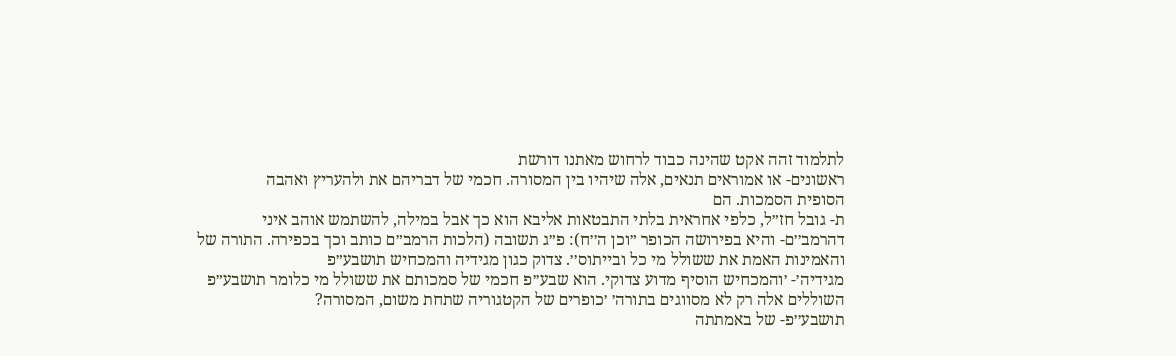לתלמוד זהה אקט שהינה כבוד לרחוש מאתנו דורשת
ראשונים- או אמוראים תנאים, אלה שיהיו בין המסורה. חכמי של דבריהם את ולהעריץ ואהבה
הסופית הסמכות. הם
ת- גובל חז״ל, כלפי אחראית בלתי התבטאות אליבא הוא כך אבל במילה, להשתמש אוהב איני
דהרמב׳׳ם- והיא בפירושה הכופר ״וכן ה׳׳ח): פ״ג תשובה (הלכות הרמב״ם כותב וכך בכפירה. התורה של והאמינות האמת את ששולל מי כל ובייתוס׳׳. צדוק כגון מגידיה והמכחיש תושבע״פ
מגידיה׳- ׳והמכחיש הוסיף מדוע צדוקי. הוא שבע׳׳פ חכמי של סמכותם את ששולל מי כלומר תושבע״פ השוללים אלה רק לא מסווגים בתורה׳ ׳כופרים של הקטגוריה שתחת משום, המסורה?
תושבע׳׳פ- של באמתתה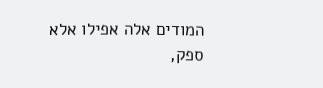המודים אלה אפילו אלא ספק,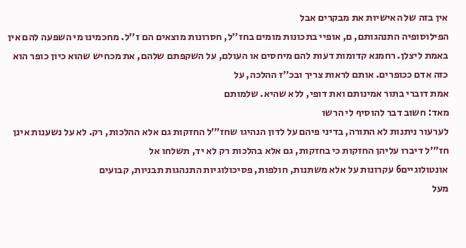אין בזה של האישיות את מבקרים אבל
הפילוסופיה התנהגותם, ם, אופיי בתכונות מומים בחז׳׳ל, חסרונות מוצאים הם ז׳׳ל. מחכמינו מי השפעה להם אין באמת ליצלן. רחמנא קדומות דעות להם מיחסים או העולם, על השקפתם שלהם, את מכחיש שהוא כיון כופר הוא כזה אדם ככופרים. אותם לראות צריך ובכ׳׳ז ההלכה, על
אמת דוברי בתור אמינותם ואת דופי, ללא שהיא. שלמותם
מאד: חשוב דבר להוסיף לי הרשו
לערעור ניתנות לא התורה, בדיני פיהם על לדון הנהיגו שחז״׳ל החזקות גם אלא ההלכות, רק. לא על נשענות אינן חז״׳ל דיברו עליהן החזקות כי בחזקות, גם אלא בהלכות רק לא יד, תשלחו אל
אונטולוגיים6 עקרונות על אלא משתנות, חולפות, פסיכולוגיות התנהגות תבניות, קבועים
מעל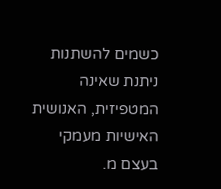כשמים להשתנות ניתנת שאינה המטפיזית, האנושית האישיות מעמקי בעצם מ.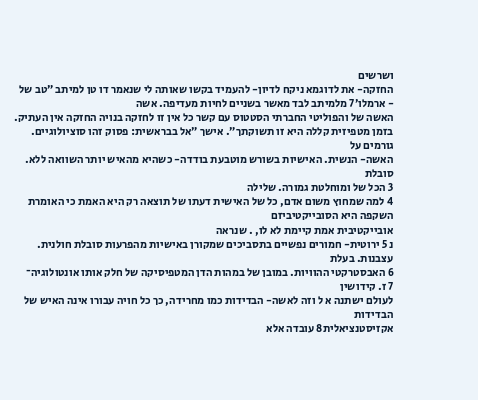ושרשים
החזקה- את לדוגמא ניקח לדיון- להעמיד בקשו שאותה לי שנאמר דו טן למיתב ״טב של
- ארמלו׳7 מלמיתב לבד מאשר בשניים לחיות מעדיפה. אשה
האשה של והפוליטי החברתי הסטטוס עם קשר כל אין זו לחזקה בנויה החזקה אין העתיק. בזמן מטפיזית קללה היא זו תשוקתך״. אישך ״אל בבראשית: פסוק זהו סוציולוגיים. גורמים על
האשה- הנשית. האישיות בשורש מוטבעת בודדה- כשהיא מהאיש יותר השוואה ללא. סובלת
3 הכל של ומוחלטת גמורה. שלילה
4 למה שמחוץ משום אדם, כל של האישית דעתו של תוצאה רק היא האמת כי האומרת השקפה היא הסובייקטיביזם
אובייקטיבית אמת קיימת לא לו, . שנראה
נ 5 ירוטית- חמורים נפשיים בתסביכים שמקורן באישיות מהפרעות סובלת חולנית. עצבנות. בעלת
6 האבסטרקטי ההוויות. במובן של במהות הדן המטפיסיקה של חלק אותו אונטולוגיה־
7 ז. קידושין
לעולם ישתנה א ל וזה לאשה- הבדידות כמו מחרידה, כך כל חויה עבורו אינה האיש של הבדידות
אקזיסטנציאלית8 עובדה אלא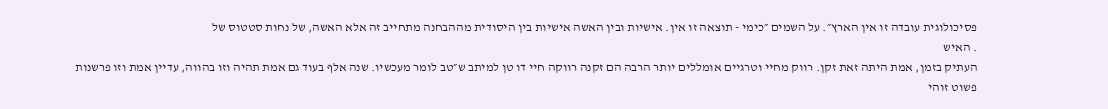פסיכולוגית עובדה זו אין הארץ״. על השמים ״כימי - תוצאה זו אין. אישיות ובין האשה אישיות בין היסודית מההבחנה מתחייב זה אלא האשה, של נחות סטטוס של
. האיש
העתיק בזמן, אמת היתה זאת זקן. רווק מחיי וטרגיים אומללים יותר הרבה הם זקנה רווקה חיי דו טן למיתב ש״טב לומר מעכשיו. שנה אלף בעוד גם אמת תהיה וזו בהווה, עדיין אמת וזו פרשנות פשוט זוהי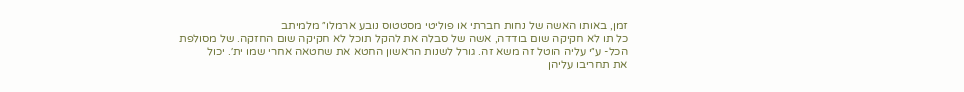זמן, באותו האשה של נחות חברתי או פוליטי מסטטוס נובע ארמלו״ מלמיתב
כל תו לא חקיקה שום בודדה, אשה של סבלה את להקל תוכל לא חקיקה שום החזקה. של מסולפת
הכל- ע״י עליה הוטל זה משא זה. גורל לשנות הראשון החטא את שחטאה אחרי שמו ית׳. יכול
את תחריבו עליהן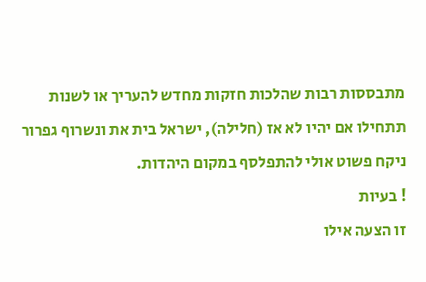מתבססות רבות שהלכות חזקות מחדש להעריך או לשנות תתחילו אם יהיו לא אז (חלילה), ישראל בית את ונשרוף גפרור ניקח פשוט אולי להתפלסף במקום היהדות.
! בעיות
זו הצעה אילו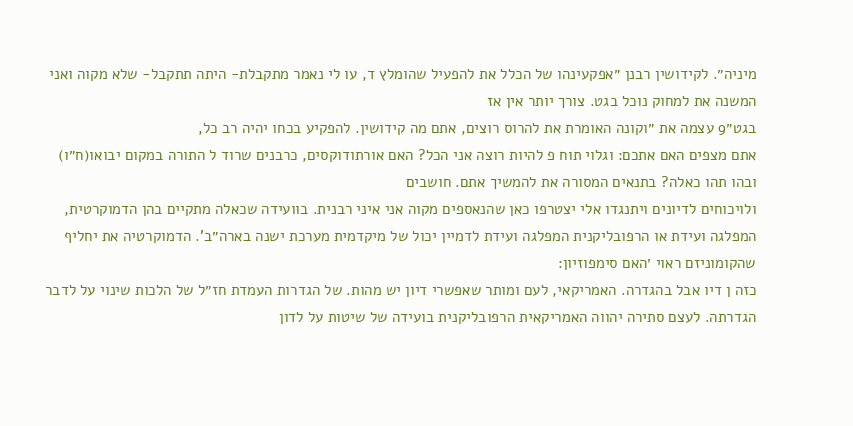מיניה״. לקידושין רבנן ״אפקעינהו של הכלל את להפעיל שהומלץ ד, עו לי נאמר מתקבלת- היתה תתקבל- שלא מקוה ואני המשנה את למחוק נוכל בגט. צורך יותר אין אז
בגט״9 עצמה את ״וקונה האומרת את להרוס רוצים, אתם מה קידושין. להפקיע בכחו יהיה רב כל,
אתם מצפים האם אתכם: וגלוי תוח פ להיות רוצה אני הכל? האם אורתודוקסים, כרבנים שרוד ל התורה במקום יבואו(ח״ו) ובהו תהו כאלה? בתנאים המסורה את להמשיך אתם. חושבים
ולויכוחים לדיונים ויתנגדו אלי יצטרפו כאן שהנאספים מקוה אני איני רבנית. בוועידה שכאלה מתקיים בהן הדמוקרטית, המפלגה ועידת או הרפובליקנית המפלגה ועידת לדמיין יכול של מיקדמית מערכת ישנה בארה״ב'. הדמוקרטיה את יחליף שהקומוניזם ראוי ׳האם סימפוזיון:
כזה ן דיו אבל בהגדרה. האמריקאי, לעם ומותר שאפשרי דיון יש מהות. של הגדרות העמדת חז״ל של הלכות שינוי על לדבר הגדרתה. לעצם סתירה יהווה האמריקאית הרפובליקנית בועידה של שיטות על לדון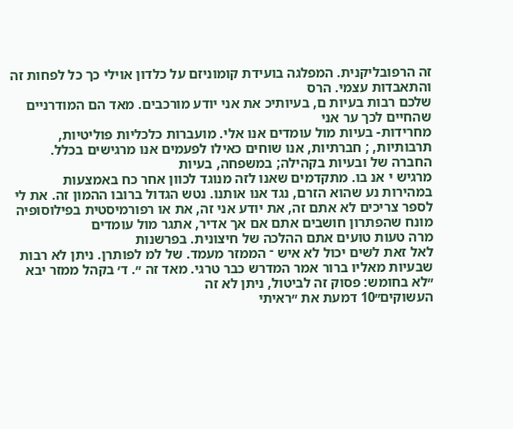זה הרפובליקנית. המפלגה בועידת קומוניזם על כלדון אוילי כך כל לפחות זה
והתאבדות עצמי. הרס
שלכם רבות בעיות ם, בעיותיכ את אני יודע מורכבים. מאד הם המודרניים שהחיים לכך ער אני
מחרידות- בעיות מול עומדים אנו אלי. מועברות כלכליות פוליטיות, תרבותיות, ; חברתיות, אנו שוחים כאילו לפעמים אנו מרגישים בכלל. החברה של ובעיות בקהילה; במשפחה, בעיות
מרגיש י אנ בו. מתקדמים שאנו לזה מנוגד לכוון אחר כח באמצעות במהירות נע שהוא הזרם, נגד אנו אותנו. נטש הגדול ברובו ההמון זה. את לי לספר צריכים לא אתם זה, את יודע אני זה, את או רפורמיסטית בפילוסופיה מונח שהפתרון חושבים אתם אם אך אדיר, אתגר מול עומדים
מרה טעות טועים אתם ההלכה של חיצונית. בפרשנות
לאל זאת לשים יכול לא איש ־ הממזר מעמד. של למ לפותרן. ניתן לא רבות שבעיות מאליו ברור אמר המדרש כבר טרגי. מאד זה ״. ד׳ בקהל ממזר יבא ״לא בחומש: פסוק זה לביטול, ניתן לא זה
העשוקים״10 דמעת את ״ראיתי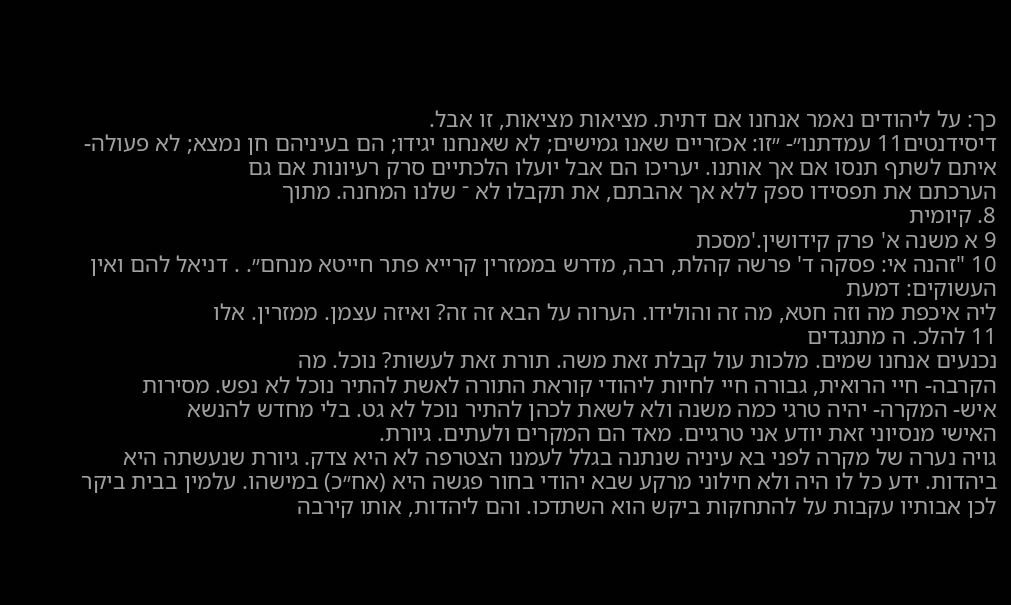כך: על ליהודים נאמר אנחנו אם דתית. מציאות מציאות, זו אבל.
דיסידנטים11 עמדתנו״- ״זו: אכזריים שאנו גמישים; לא שאנחנו יגידו; הם בעיניהם חן נמצא; לא פעולה- איתם לשתף תנסו אם אך אותנו. יעריכו הם אבל יועלו הלכתיים סרק רעיונות אם גם
הערכתם את תפסידו ספק ללא אך אהבתם, את תקבלו לא ־ שלנו המחנה. מתוך
8. קיומית
9 א משנה א' פרק קידושין.'מסכת
10 "זהנה אי: פסקה ד' פרשה קהלת, רבה, מדרש בממזרין קרייא פתר חייטא מנחם״. . דניאל להם ואין העשוקים: דמעת
ליה איכפת מה וזה חטא, מה זה והולידו. הערוה על הבא זה זה? ואיזה עצמן. ממזרין. אלו
11 להלכ. ה מתנגדים
נכנעים אנחנו שמים. מלכות עול קבלת זאת משה. תורת זאת לעשות? נוכל. מה
הקרבה- חיי הרואית, גבורה חיי לחיות ליהודי קוראת התורה לאשת להתיר נוכל לא נפש. מסירות
איש- המקרה- יהיה טרגי כמה משנה ולא לשאת לכהן להתיר נוכל לא גט. בלי מחדש להנשא
האישי מנסיוני זאת יודע אני טרגיים. מאד הם המקרים ולעתים. גיורת.
גויה נערה של מקרה לפני בא עיניה שנתנה בגלל לעמנו הצטרפה לא היא צדק. גיורת שנעשתה היא ביהדות. ידע כל לו היה ולא חילוני מרקע שבא יהודי בחור פגשה היא (אח״כ) במישהו. עלמין בבית ביקר לכן אבותיו עקבות על להתחקות ביקש הוא השתדכו. והם ליהדות, אותו קירבה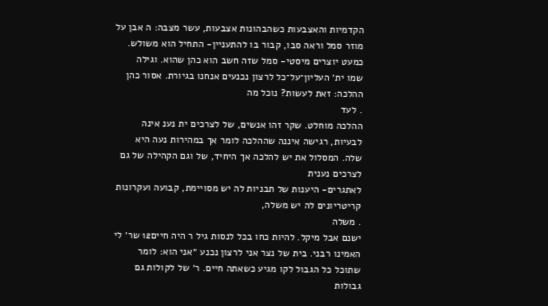הקדמיות והאצבעות כשהבהונות אצבעות, עשר מצבה: ה אבן על מוזר סמל וראה סבו, קבור בו להתעניין- התחיל הוא משולש. כמעט יוצרים מיסטי- סמל שזה חשב הוא כהן שהוא. וגילה
שמו ית׳ העליון־על־כל לרצון נכנעים אנחנו בגיורת. אסור כהן ההלכה: זאת לעשות? נוכל מה
. לעד
ההלכה מוחלט. שקר זהו אנשים, של לצרכים ית נענ אינה לבעיות, רגישה איננה שההלכה לומר אך במהירות נעה היא שלה. המסלול את יש להלכה אך היחיד, של וגם הקהילה של גם לצרכים נענית
לאתגרים- היענות של תבניות לה יש מסויימת, קבועה ועקרונות קריטריונים לה יש משלה,
. משלה
ישנם אבל מיקל. להיות כחו בכל לנסות גיל ר היה חיים12 שר׳ לי האמינו רבני. בית של נצר אני לרצון נכנע ״אני הוא: לומר שתוכל כל הגבול לקו מגיע כשאתה חיים. ר׳ של לקולות גם גבולות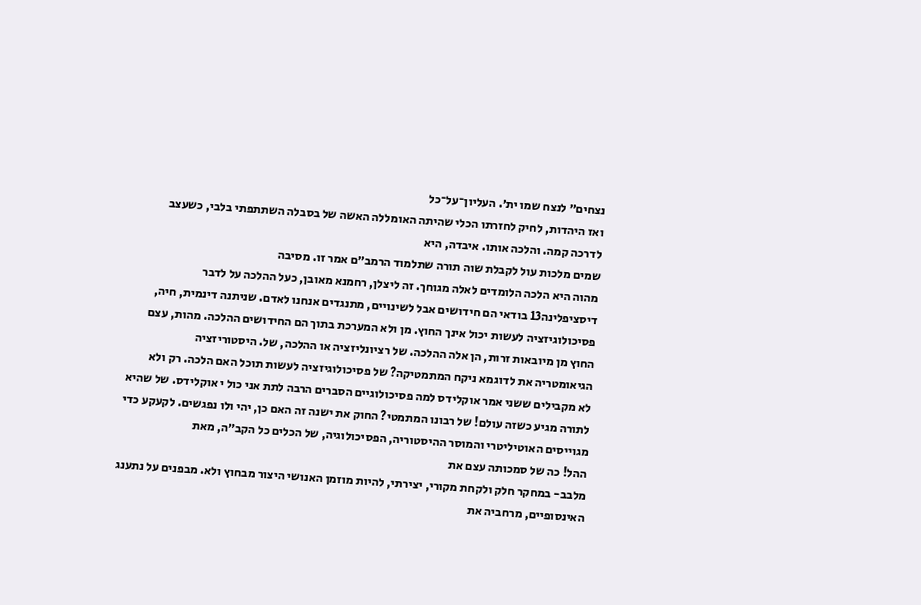נצחים״ לנצח שמו ית׳. העליון־על־כל
ואז היהדות, לחיק לחזרתו הכלי שהיתה האומללה האשה של בסבלה השתתפתי בלבי, כשעצב
לדרכה קמה. והלכה אותו. איבדה, היא
שמים מלכות עול לקבלת שוה תורה שתלמוד הרמב״ם אמר זו. מסיבה
מהוה היא הלכה הלומדים לאלה מגוחך. זה ליצלן, רחמנא מאובן, כעל ההלכה על לדבר
דיסציפלינה13 בודאי הם חידושים אבל לשינויים, מתנגדים אנחנו לאדם. שניתנה דינמית, חיה, פסיכולוגיזציה לעשות יכול אינך החוץ. מן ולא המערכת בתוך הם החידושים ההלכה. מהות, עצם
החוץ מן מיובאות זרות, הן אלה ההלכה. של רציונליזציה או ההלכה, של. היסטוריזציה
הגיאומטריה את לדוגמא ניקח המתמטיקה? של פסיכולוגיזציה לעשות תוכל האם הלכה. רק ולא
לא מקבילים ששני אמר אוקלידס למה פסיכולוגיים הסברים הרבה לתת אני כול י אוקלידס. של שהיא לתורה מגיע כשזה עולם! של רבונו המתמטי? החוק את ישנה זה האם כן, יהי ולו נפגשים. לקעקע כדי מגוייסים האוטיליטרי והמוסר ההיסטוריה, הפסיכולוגיה, של הכלים כל הקב״ה, מאת
ההל! כה של סמכותה עצם את
מלבב- במחקר חלק ולקחת מקורי, יצירתי, להיות מוזמן האנושי היצור מבחוץ ולא. מבפנים על נתענג האינסופיים, מרחביה את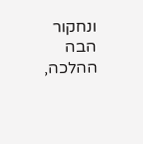ונחקור הבה ההלכה,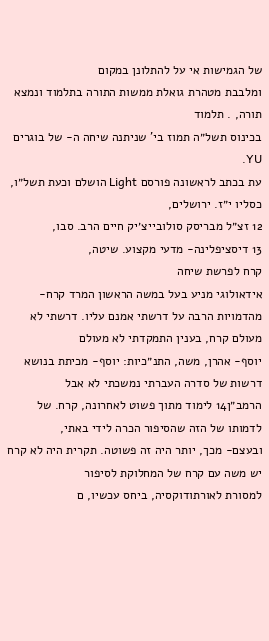של הגמישות אי על להתלונן במקום
ומלבבת מטהרת גואלת ממשות התורה בתלמוד ונמצא תורה, . תלמוד
בכינוס תשל״ה תמוז בי' שניתנה שיחה ה- של בוגרים YU.
עת בכתב לראשונה פורסם Light הושלם וכעת תשל״ו, כסליו י״ז. ירושלים,
12 זצ״ל מבריסק סולובייצ׳יק חיים הרב. סבו,
13 דיסציפלינה- מדעי מקצוע. שיטה,
קרח לפרשת שיחה
אידאולוגי מניע בעל במשה הראשון המרד קרח-
מהדמויות הרבה על דרשתי אמנם עליו. דרשתי לא מעולם קרח, בענין התמקדתי לא מעולם
יוסף- אהרן, משה, התנ״כיות: יוסף- מכיתת בנושא דרשות של סדרה העברתי נמשכתי לא אבל
הרמב״ן14 לימוד מתוך פשוט לאחרונה, קרח. של לדמותו של הזה שהסיפור הכרה לידי באתי,
ובעצם- מכך, יותר היה זה פשוטה. תקרית היה לא קרח יש משה עם קרח של המחלוקת לסיפור
למסורת לאורתודוקסיה, ביחס עכשיו, ם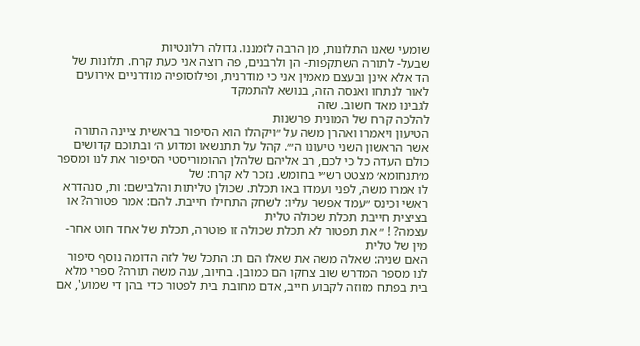שומעי שאנו התלונות, מן הרבה לזמננו. גדולה רלונטיות
שבעל- לתורה השתקפות- הן ולרבנים, פה רוצה אני כעת קרח. תלונות של הד אלא אינן ובעצם מאמין אני כי מודרנית, ופילוסופיה מודרניים אירועים לאור לנתחו ואנסה הזה, בנושא להתמקד
לגבינו מאד חשוב. שזה
להלכה קרח של המונית פרשנות
הטיעון ויאמרו ואהרן משה על ״ויקהלו הוא הסיפור בראשית ציינה התורה אשר הראשון השני טיעונו ה״׳. קהל על תתנשאו ומדוע ה׳ ובתוכם קדושים כולם העדה כל כי לכם, רב אליהם שלהלן ההומוריסטי הסיפור את לנו ומספר מ׳תנחומא׳ מצטט רש״י בחומש. נזכר לא קרח: של
לו אמרו משה, לפני ועמדו באו תכלת. שכולן טליתות והלבישם: ות, סנהדרא ראשי וכינס ״עמד אפשר עליו: לשחק התחילו חייבת. להם: אמר פטורה? או בציצית חייבת תכלת שכולה טלית
עצמה? ! ״ את תפטור לא תכלת שכולה זו פוטרה, תכלת של אחד חוט אחר- מין של טלית
האם שניה: שאלה משה את שאלו הם ת: התכל של לזה הדומה נוסף סיפור לנו מספר המדרש שוב צחקו הם כמובן. בחיוב, ענה משה תורה? ספרי מלא בית בפתח מזוזה לקבוע חייב, אדם מחובת בית לפטור כדי בהן די שמוע', אם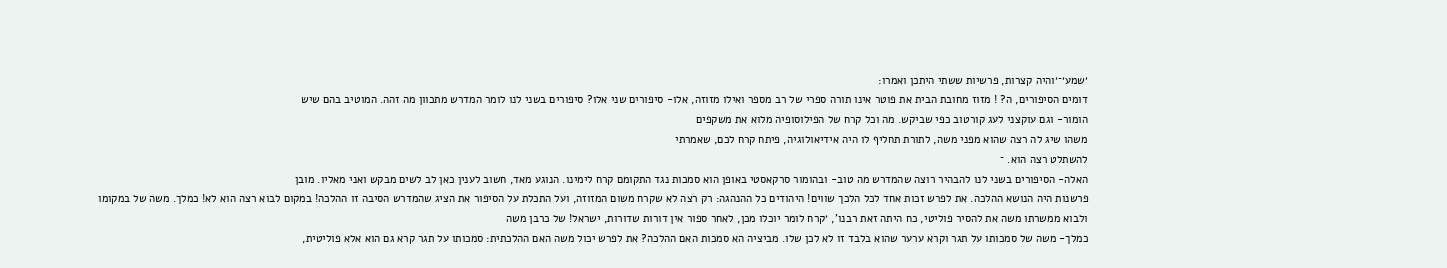׳שמע׳־׳והיה קצרות, פרשיות ששתי היתכן ואמרו:
דומים הסיפורים, ה? ! מזוז מחובת הבית את פוטר אינו תורה ספרי של רב מספר ואילו מזוזה, אלו- סיפורים שני אלו? סיפורים בשני לנו לומר המדרש מתכוון מה זהה. המוטיב בהם שיש
הומור- וגם עוקצני לעג קורטוב כפי שביקש. מה וכל קרח של הפילוסופיה מלוא את משקפים
משהו שיג לה רצה שהוא מפני משה, לתורת תחליף לו היה אידיאולוגיה, פיתח קרח לכם, שאמרתי
להשתלט רצה הוא. ־
האלה- הסיפורים בשני לנו להבהיר רוצה שהמדרש מה טוב- ובהומור סרקאסטי באופן הוא סמכות נגד התקומם קרח לימינו. הנוגע מאד, חשוב לענין כאן לב לשים מבקש ואני מאליו. מובן
פרשנות היה הנושא ההלכה. את לפרש זכות אחד לכל הלכך שווים! היהודים כל ההנהגה: רק רצה לא שקרח משום המזוזה, ועל התכלת על הסיפור את הציג שהמדרש הסיבה זו ההלכה! במקום לבוא רצה הוא לא! כמלך. משה של במקומו ולבוא ממשרתו משה את להסיר פוליטי, כח היתה זאת רבנו', ׳קרח לומר יוכלו מכן, לאחר ספור אין דורות שדורות, ישראל! של כרבן משה
כמלך- משה של סמכותו על תגר וקרא ערער שהוא בלבד זו לא לכן שלו. מביציה הא סמכות האם ההלכה? את לפרש יכול משה האם ההלכתית: סמכותו על תגר קרא גם הוא אלא פוליטית,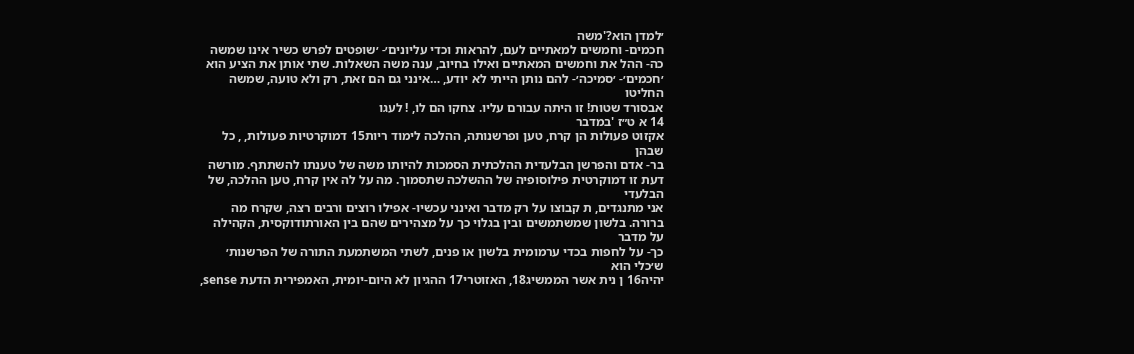׳למדן הוא?'משה
חכמים- וחמשים למאתיים לעם, להראות וכדי עליונים׳- ׳שופטים לפרש כשיר אינו שמשה
כה- ההל את וחמשים המאתיים ואילו בחיוב, ענה משה השאלות. שתי אותן את הציע הוא
׳חכמים׳- ׳סמיכה׳- להם נותן הייתי לא יודע, …אינני גם הם זאת, רק ולא טועה, שמשה החליטו
אבסורד שטות! זו היתה עבורם עליו. צחקו הם לו, ! לעגו
14 א ט״ז 'במדבר
אקזוט פעולות הן קרח, טען ופרשנותה, ההלכה לימוד ריות15 דמוקרטיות פעולות, , כל שבהן
בר- אדם והפרשן הבלעדית ההלכתית הסמכות להיותו משה של טענתו להשתתף. מורשה דעת זו דמוקרטית פילוסופיה של ההשלכה שתסמוך. מה על לה אין קרח, טען ההלכה, של הבלעדי
אני מתנגדים, ת קבוצו על רק מדבר ואינני עכשיו- אפילו רוצים ורבים רצה, שקרח מה ברורה. בלשון שמשתמשים ובין בגלוי כך על מצהירים שהם בין האורתודוקסית, הקהילה על מדבר
כך- על לחפות בכדי ערמומית בלשון או פנים, לשתי המשתמעת התורה של הפרשנות׳ ש׳כלי הוא
יהיה16 ן נית אשר הממשיג18, האזוטרי17 ההגיון לא היום-יומית, האמפירית הדעת sense,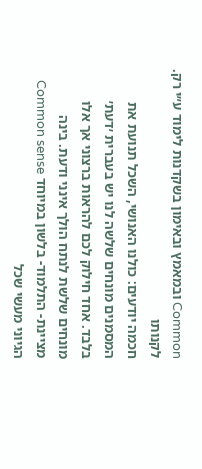Common ובמאמץ ובאימון בשקדנות לימוד ע״י רק. לקנותו
חכמה יודעים: כולנו האנושי, השכל תנועת את המסמנים מונחים שלשה לנו יש בעברית ׳דעת׳ בלבד. אחד חילוק לכם להראות ברצוני אך אלו מונחים שלשת לנתח הולך אינני ודעת. בינה
מציינת- התלמוד- בלשון במיוחד Common sense הגיוני מעשי שכל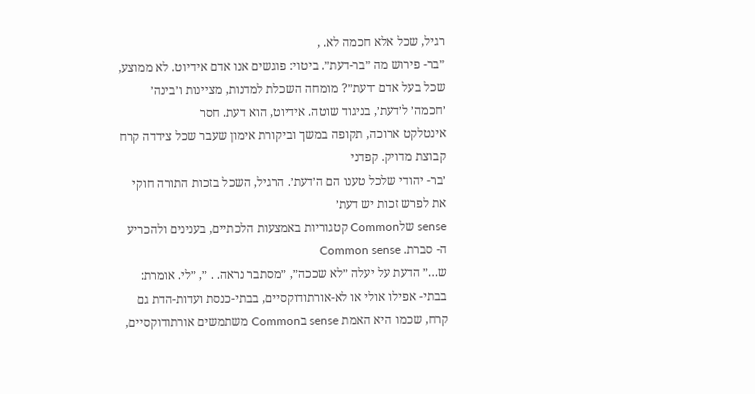רגיל, שכל אלא חכמה לא. ,
״בר- פירוש מה ״בר-דעת״. ביטוי: פוגשים אנו אדם אידיוט. לא ממוצע, שכל בעל אדם ־דעת״? מומחה השכלת למדנות, מציינות ו׳בינה׳ ׳חכמה׳ ל׳דעת׳, בניגוד שוטה. אידיוט, הוא דעת. חסר
אינטלקט ארוכה, תקופה במשך וביקורת אימון שעבר שכל צידדה קרח קבוצת מדויק. קפדני
׳בר- יהודי שלכל טענו הם ה׳דעת׳. הרגיל, השכל בזכות התורה חוקי את לפרש זכות יש דעת׳
sense שלCommon קטגוריות באמצעות הלכתיים, בענינים ולהכריע ה- סברת. Common sense
ש…״ הדעת על יעלה ״לא שככה״, ״מסתבר נראה. . ״, ״לי. אומרת:
בבתי- אפילו אולי או לא-אורתודוקסיים, בבתי-כנסת ועדות-הדת גם קרח, שכמו היא האמת sense בCommon משתמשים אורתודוקסיים,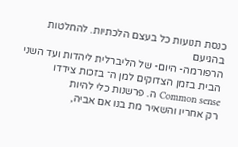כנסת תנועות כל בעצם הלכתיות. להחלטות בהגיעם
הרפורמה- היום- של הליברלית ליהדות ועד השני הבית בזמן הצדוקים למן ה־ בזכות צידדו
Common sense ה. פרשנות כלי להיות
רק אחריו והשאיר מת בנו אם אביה,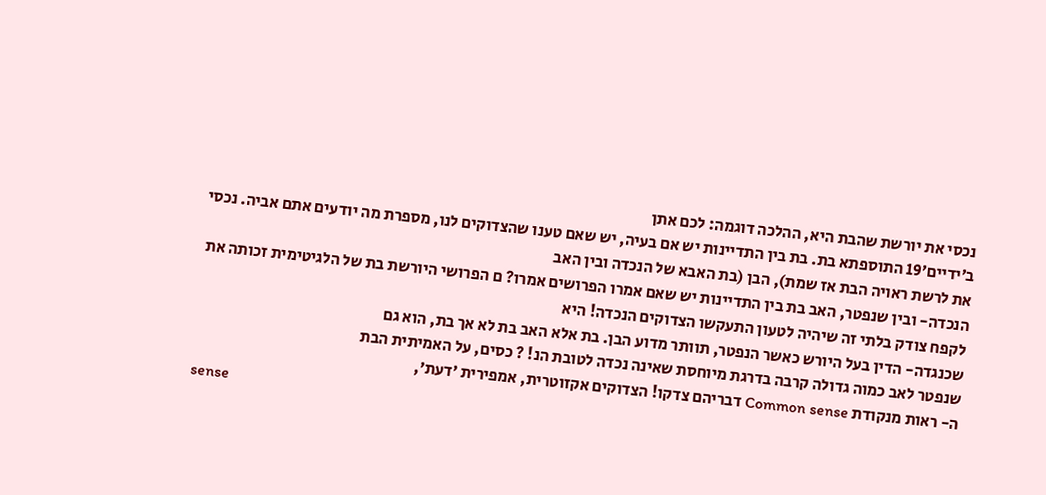נכסי את יורשת שהבת היא, ההלכה דוגמה: לכם אתן
ב׳ידיים׳19 התוספתא בת. בת בין התדיינות יש אם בעיה, יש שאם טענו שהצדוקים לנו, מספרת מה יודעים אתם אביה. נכסי את לרשת ראויה הבת אז שמת), הבן (בת האבא של הנכדה ובין האב
הנכדה- ובין שנפטר, האב בת בין התדיינות יש שאם אמרו הפרושים אמרו? ם הפרושי היורשת בת של הלגיטימית זכותה את לקפח צודק בלתי זה שיהיה לטעון התעקשו הצדוקים הנכדה! היא
שכנגדה- הדין בעל היורש כאשר הנפטר, תוותר מדוע הבן. בת אלא האב בת לא אך בת, הוא גם
שנפטר לאב כמוה גדולה קרבה בדרגת מיוחסת שאינה נכדה לטובת הנ! ? כסים, על האמיתית הבת
ה- ראות מנקודת Common sense דבריהם צדקו! הצדוקים אקזוטרית, אמפירית ׳דעת׳,
sense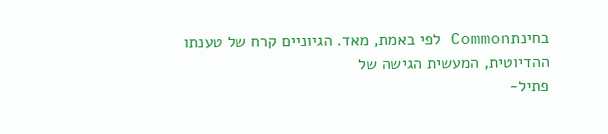בחינתCommon לפי באמת, מאד. הגיוניים קרח של טענתו ההדיוטית, המעשית הגישה של
פתיל-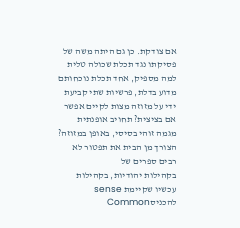אם צודקת. כן גם היתה משה של פסיקתו נגד תכלת שכולה טלית למה מספיק, אחד תכלת נוכחותם מדוע בדלת, פרשיות שתי קביעת ידי על מזוזה מצות לקיים אפשר אם בציצית? תחויב אופנתית מגמה זוהי בסיסי, באופן במזוזה? הצורך מן הבית את תפטור לא רבים ספרים של
בקהילות יהודיות, בקהילות עכשיו שקיימת sense להכניסCommon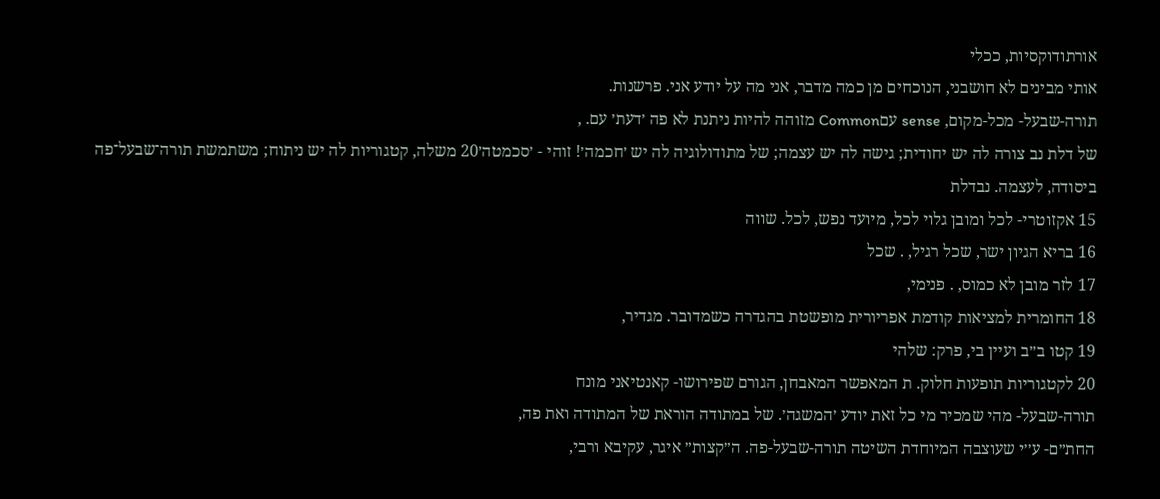אורתודוקסיות, ככלי
אותי מבינים לא חושבני, הנוכחים מן כמה מדבר, אני מה על יודע אני. פרשנות.
תורה-שבעל- מכל-מקום, sense עםCommon מזוהה להיות ניתנת לא פה ׳דעת׳ עם. ,
של דלת נב צורה לה יש יחודית; גישה לה יש עצמה; של מתודולוגיה לה יש ׳חכמה׳! זוהי - ׳סכמטה׳20 משלה, קטגוריות לה יש ניתוח; משתמשת תורה־שבעל־פה ביסודה, לעצמה. נבדלת
15 אקזוטרי- לכל ומובן גלוי לכל, מיועד נפש, לכל. שווה
16 בריא הגיון ישר, שכל רגיל, . שכל
17 לזר מובן לא כמוס, . פנימי,
18 החומרית למציאות קודמת אפריורית מופשטת בהגדרה כשמדובר. מגדיר,
19 קטו ב״ב ועיין בי, פרק: שלהי
20 לקטגוריות תופעות חלוק. ת המאפשר המאבחן, הגורם שפירושו- קאנטיאני מונח
תורה-שבעל- מהי שמכיר מי כל זאת יודע ׳המשגה׳. של במתודה הוראת של המתודה ואת פה,
החת״ם- ע׳׳י שעוצבה המיוחדת השיטה תורה-שבעל-פה. ה״קצות״ איגר, עקיבא ורבי,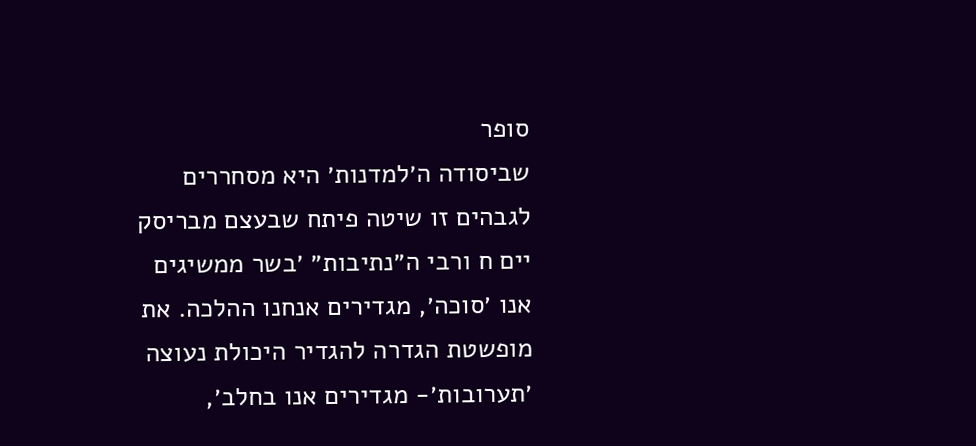סופר
שביסודה ה׳למדנות׳ היא מסחררים לגבהים זו שיטה פיתח שבעצם מבריסק יים ח ורבי ה״נתיבות״ ׳בשר ממשיגים אנו ׳סוכה׳, מגדירים אנחנו ההלכה. את מופשטת הגדרה להגדיר היכולת נעוצה
׳תערובות׳- מגדירים אנו בחלב׳,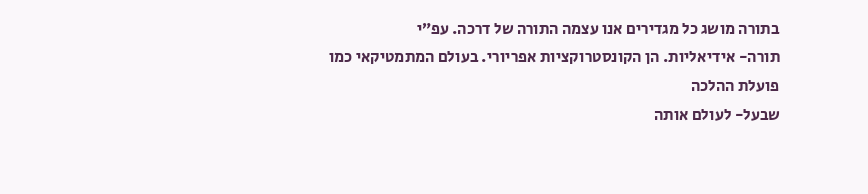בתורה מושג כל מגדירים אנו עצמה התורה של דרכה. עפ״י
תורה- אידיאליות. הן הקונסטרוקציות אפריורי. בעולם המתמטיקאי כמו פועלת ההלכה
שבעל- לעולם אותה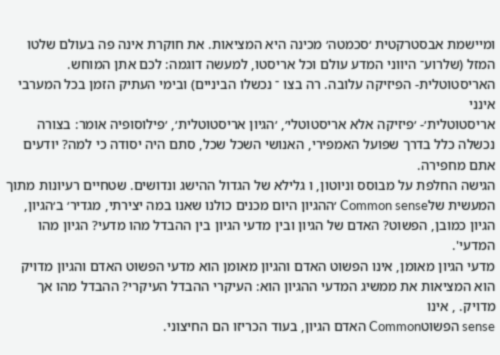ומיישמת אבסטרקטית ׳סכמטה׳ מכינה היא המציאות. את חוקרת אינה פה בעולם שלטו המזל (שלרוע־ היווני המדע עולם וכל אריסטו, למעשה דוגמה: לכם אתן המוחש.
האריסטוטלית- הפיזיקה עלובה. רה בצו ־ נכשלו הביניים) ובימי העתיק הזמן בכל המערבי אינני
אריסטוטלית׳- ׳פיזיקה אלא אריסטוטלי׳, ׳הגיון אריסטוטלית׳, ׳פילוסופיה אומר: בצורה נכשלה כלל בדרך שפועל האמפירי, האנושי השכל שכל, סתם היה יסודה כי למה? יודעים אתם מחפירה.
הגישה החלפת על מבוסס וניוטון, ו גלילא של הגדול ההישג ונדושים. שטחיים רעיונות מתוך
המעשית שלCommon sense ׳ההגיון היום מכנים כולנו שאנו במה יצירתי, מגדיר׳ ב׳הגיון, הגיון כמובן, הפשוט? האדם של הגיון ובין מדעי הגיון בין ההבדל מהו מדעי? הגיון מהו המדעי'.
מדעי הגיון מאומן, אינו הפשוט האדם והגיון מאומן הוא מדעי הפשוט האדם והגיון מדויק הוא המציאות את ממשיג המדעי ההגיון הוא: העיקרי ההבדל העיקרי? ההבדל מהו אך מדויק. , אינו
sense הפשוטCommon האדם הגיון, בעוד הכריזו הם החיצוני.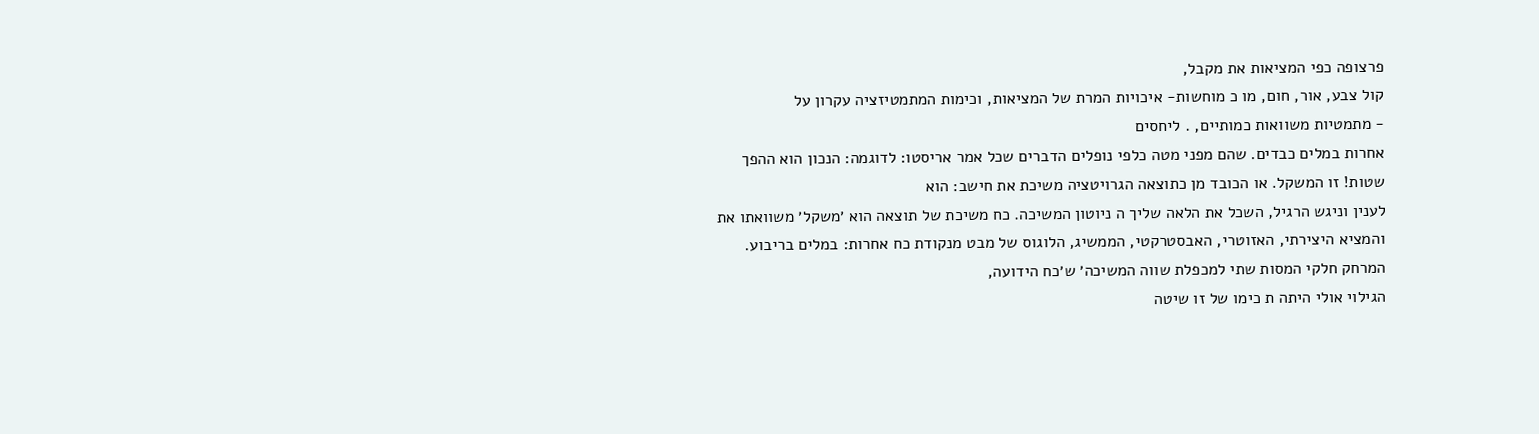פרצופה כפי המציאות את מקבל,
קול צבע, אור, חום, מו כ מוחשות- איכויות המרת של המציאות, וכימות המתמטיזציה עקרון על
- מתמטיות משוואות כמותיים, . ליחסים
אחרות במלים כבדים. שהם מפני מטה כלפי נופלים הדברים שכל אמר אריסטו: לדוגמה: הנכון הוא ההפך שטות! זו המשקל. או הכובד מן כתוצאה הגרויטציה משיכת את חישב: הוא
לענין וניגש הרגיל, השכל את הלאה שליך ה ניוטון המשיכה. כח משיכת של תוצאה הוא ׳משקל׳ משוואתו את והמציא היצירתי, האזוטרי, האבסטרקטי, הממשיג, הלוגוס של מבט מנקודת כח אחרות: במלים בריבוע. המרחק חלקי המסות שתי למכפלת שווה המשיכה׳ ש׳כח הידועה,
הגילוי אולי היתה ת כימו של זו שיטה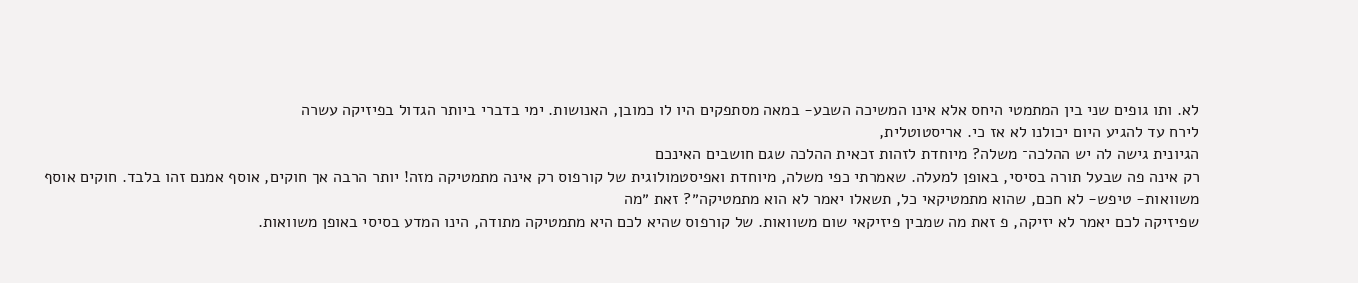לא. ותו גופים שני בין המתמטי היחס אלא אינו המשיכה השבע- במאה מסתפקים היו לו כמובן, האנושות. ימי בדברי ביותר הגדול בפיזיקה עשרה
לירח עד להגיע היום יכולנו לא אז כי. אריסטוטלית,
הגיונית גישה לה יש ההלכה־ משלה? מיוחדת לזהות זכאית ההלכה שגם חושבים האינכם
רק אינה פה שבעל תורה בסיסי, באופן למעלה. שאמרתי כפי משלה, מיוחדת ואפיסטמולוגית של קורפוס רק אינה מתמטיקה מזה! יותר הרבה אך חוקים, אוסף אמנם זהו בלבד. חוקים אוסף
משוואות- טיפש- לא חכם, שהוא מתמטיקאי כל, תשאלו יאמר לא הוא מתמטיקה״? זאת ״מה
שפיזיקה לכם יאמר לא יזיקה, פ זאת מה שמבין פיזיקאי שום משוואות. של קורפוס שהיא לכם היא מתמטיקה מתודה, הינו המדע בסיסי באופן משוואות.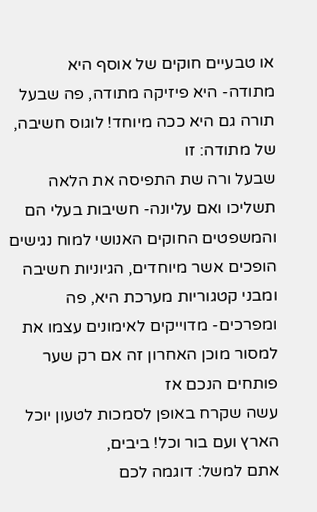או טבעיים חוקים של אוסף היא
מתודה- היא פיזיקה מתודה, פה שבעל תורה גם היא ככה מיוחד! לוגוס חשיבה, של מתודה: זו
שבעל ורה שת התפיסה את הלאה תשליכו ואם עליונה- חשיבות בעלי הם והמשפטים החוקים האנושי למוח נגישים הופכים אשר מיוחדים, הגיוניות חשיבה ומבני קטגוריות מערכת היא, פה
ומפרכים- מדוייקים לאימונים עצמו את למסור מוכן האחרון זה אם רק שער פותחים הנכם אז
עשה שקרח באופן לסמכות לטעון יוכל הארץ ועם בור וכל! ביבים,
אתם למשל: דוגמה לכם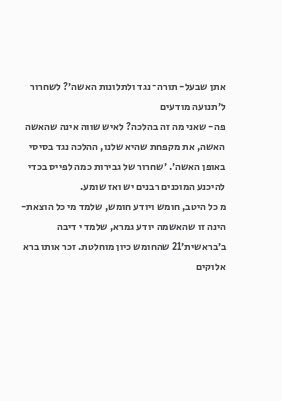אתן שבעל- תורה־ נגד ולתלונות האשה׳? לשחרור ל׳תנועה מודעים
פה- שאני מה זה בהלכה? לאיש שווה אינה שהאשה האשה, את מקפחת שהיא שלנו, ההלכה נגד בסיסי באופן האשה׳. ׳שחרור של גבירות כמה לפייס בכדי להיכנע המוכנים רבנים יש ואז שומע.
מ כל היטב, חומש ויודע חומש, שלמד מי כל הוצאת- הינה זו שהאשמה יודע גמרא, שלמד י דיבה
ב׳בראשית׳21 שהחומש כיון מוחלטת. זכר אותו ברא אלוקים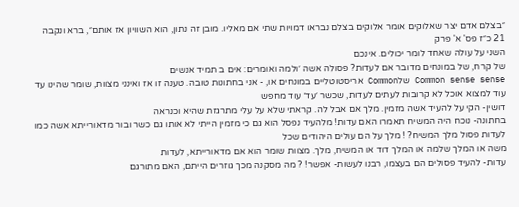״בצלם אדם יצר שאלוקים אומר אלוקים בצלם נבראו דמויות שתי אם מאליו. מובן זה נתון, הוא השוויון אז אותם״, ברא ונקבה
21 כ״ז פס' א' פרק
השני על עולה שאחד לומר יכולים. אינכם
של קרח, של במונחים מדובר אם לעדות? פסולה אשה ׳ולמה ואומרים: אים ב תמיד אנשים
Common sense sense שלCommon אריסטוטליים במונחים או, - אני בחתונות טובה. טענה זו אז ואינני מצוות, שומר שהינו עד עוד למצוא אוכל לא קרובות לעתים לעדות, שכשר ׳עד׳ עוד מחפש
דושין- הקי על להעיד אשה מזמין. מלך אם אבל לה. קראתי שלא על עלי מתרגזת שהיא וכנראה
בחתונה- נוכח היה המשיח תאמרו האם עדות! מלהעיד נפסל הוא גם כי מזמין הייתי לא אותו גם כשר ובור מדאורייתא אשה כמו לעדות פסול מלך המשיח? ! מלך על הם עולים היהודים שכל
משה או המלך שלמה או המלך דוד או המשיח, מלך. מצוות שומר הוא אם מדאורייתא, לעדות
עדות- להעיד פסולים הם בעצמו, רבנו לעשות- אפשר! ? מה מסקנה מכך גוזרים הייתם, האם מתורגם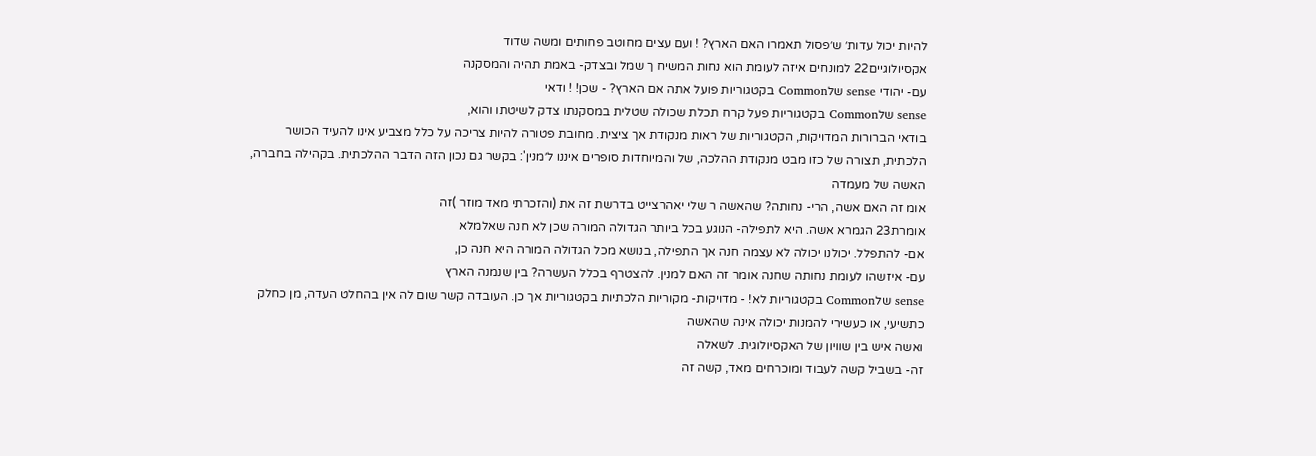להיות יכול עדות׳ ש׳פסול תאמרו האם הארץ? ! ועם עצים מחוטב פחותים ומשה שדוד
אקסיולוגיים22 למונחים איזה לעומת הוא נחות המשיח ך שמל ובצדק- באמת תהיה והמסקנה
עם- יהודי sense שלCommon בקטגוריות פועל אתה אם הארץ? - שכן! ! ודאי
sense שלCommon בקטגוריות פעל קרח תכלת שכולה שטלית במסקנתו צדק לשיטתו והוא,
בודאי הברורות המדויקות, הקטגוריות של ראות מנקודת אך ציצית. מחובת פטורה להיות צריכה על כלל מצביע אינו להעיד הכושר הלכתית, תצורה של כזו מבט מנקודת ההלכה, של והמיוחדות סופרים איננו ל׳מנין': בקשר גם נכון הזה הדבר ההלכתית. בקהילה בחברה, האשה של מעמדה
אומ זה האם אשה, הרי- נחותה? שהאשה ר שלי יאהרצייט בדרשת זה את (והזכרתי מאד מוזר )זה
אומרת23 הגמרא אשה. היא לתפילה- הנוגע בכל ביותר הגדולה המורה שכן לא חנה שאלמלא
אם- להתפלל. יכולנו יכולה לא עצמה חנה אך התפילה, בנושא מכל הגדולה המורה היא חנה כן,
עם- איזשהו לעומת נחותה שחנה אומר זה האם למנין. להצטרף בכלל העשרה? בין שנמנה הארץ
sense שלCommon בקטגוריות לא! - מדויקות- מקוריות הלכתיות בקטגוריות אך כן. העובדה קשר שום לה אין בהחלט העדה, מן כחלק כתשיעי, או כעשירי להמנות יכולה אינה שהאשה
ואשה איש בין שוויון של האקסיולוגית. לשאלה
זה- בשביל קשה לעבוד ומוכרחים מאד, קשה זה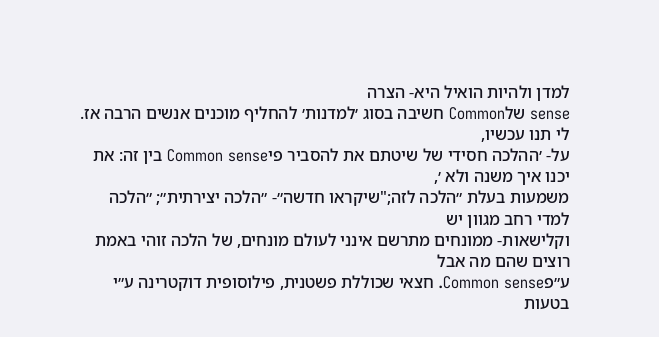למדן ולהיות הואיל היא- הצרה
sense שלCommon חשיבה בסוג ׳למדנות׳ להחליף מוכנים אנשים הרבה אז. לי תנו עכשיו,
על- ׳ההלכה חסידי של שיטתם את להסביר פיCommon sense בין זה: את יכנו איך משנה ולא ׳,
משמעות בעלת ״הלכה לזה;"שיקראו חדשה״- ״הלכה יצירתית״; ״הלכה למדי רחב מגוון יש
וקלישאות- ממונחים מתרשם אינני לעולם מונחים, של הלכה זוהי באמת רוצים שהם מה אבל
ע״פCommon sense. חצאי שכוללת פשטנית, פילוסופית דוקטרינה ע״י בטעות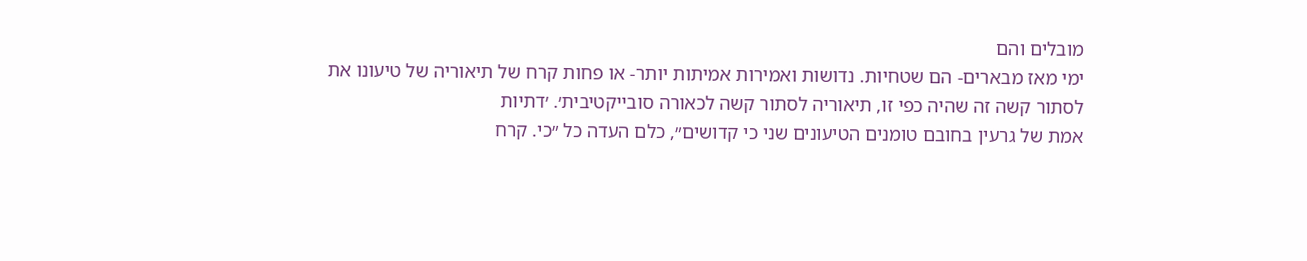מובלים והם
ימי מאז מבארים- הם שטחיות. נדושות ואמירות אמיתות יותר- או פחות קרח של תיאוריה של טיעונו את לסתור קשה זה שהיה כפי זו, תיאוריה לסתור קשה לכאורה סובייקטיבית׳. ׳דתיות
אמת של גרעין בחובם טומנים הטיעונים שני כי קדושים״, כלם העדה כל ״כי. קרח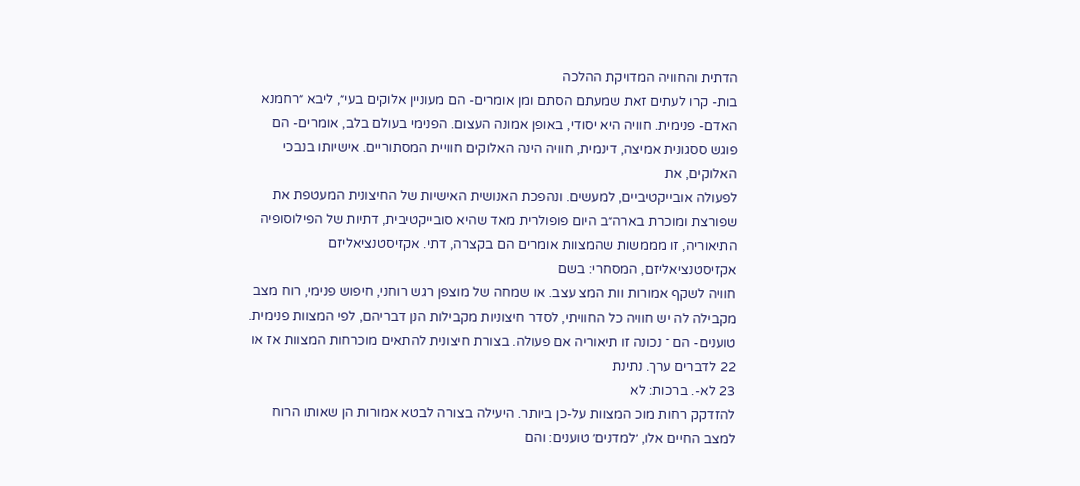הדתית והחוויה המדויקת ההלכה
בות- קרו לעתים זאת שמעתם הסתם ומן אומרים- הם מעוניין אלוקים בעי״, ליבא ״רחמנא
האדם- פנימית. חוויה היא יסודי, באופן אמונה העצום. הפנימי בעולם בלב, אומרים- הם פוגש ססגונית אמיצה, דינמית, חוויה הינה האלוקים חוויית המסתוריים. אישיותו בנבכי האלוקים, את
לפעולה אובייקטיביים, למעשים. ונהפכת האנושית האישיות של החיצונית המעטפת את שפורצת ומוכרת בארה״ב היום פופולרית מאד שהיא סובייקטיבית, דתיות של הפילוסופיה התיאוריה, זו מממשות שהמצוות אומרים הם בקצרה, דתי. אקזיסטנציאליזם אקזיסטנציאליזם, המסחרי: בשם
חוויה לשקף אמורות וות המצ עצב. או שמחה של מוצפן רגש רוחני, חיפוש פנימי, רוח מצב מקבילה לה יש חוויה כל החוויתי, לסדר חיצוניות מקבילות הנן דבריהם, לפי המצוות פנימית.
טוענים- הם ־ נכונה זו תיאוריה אם פעולה. בצורת חיצונית להתאים מוכרחות המצוות אז או
22 לדברים ערך. נתינת
23 לא-. ברכות: לא
להזדקק רחות מוכ המצוות על-כן ביותר. היעילה בצורה לבטא אמורות הן שאותו הרוח למצב החיים אלו, ׳למדנים׳ טוענים: והם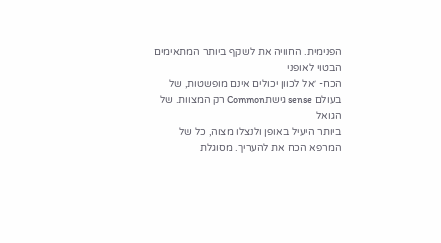הפנימית. החוויה את לשקף ביותר המתאימים הבטוי לאופני
הכח- ׳אל לכוון יכולים אינם מופשטות, של בעולם sense גישתCommon רק המצוות. של הגואל
ביותר היעיל באופן ולנצלו מצוה, כל של המרפא הכח את להעריך. מסוגלת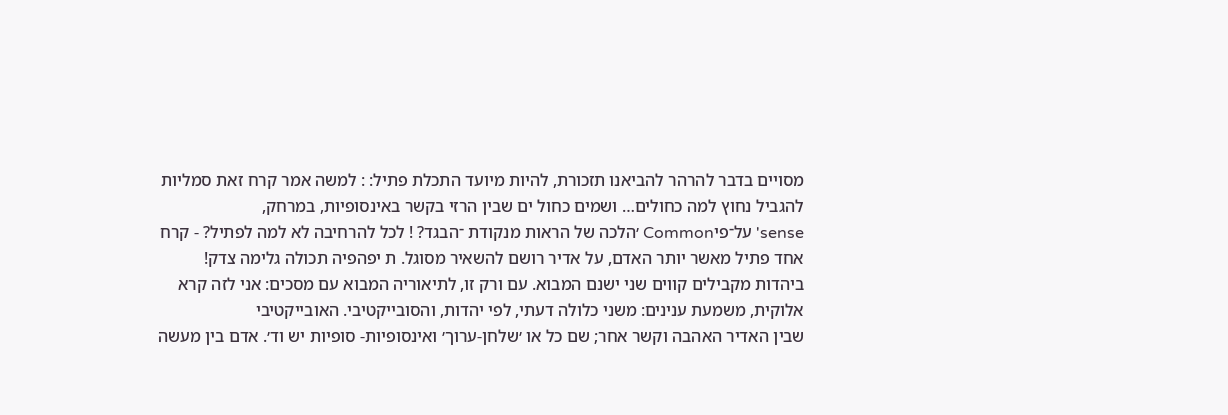מסויים בדבר להרהר להביאנו תזכורת, להיות מיועד התכלת פתיל: : למשה אמר קרח זאת סמליות להגביל נחוץ למה כחולים… ושמים כחול ים שבין הרזי בקשר באינסופיות, במרחק,
sense' על־פיCommon ׳הלכה של הראות מנקודת ־הבגד? ! לכל להרחיבה לא למה לפתיל? - קרח
אחד פתיל מאשר יותר האדם, על אדיר רושם להשאיר מסוגל. ת יפהפיה תכולה גלימה צדק!
ביהדות מקבילים קווים שני ישנם המבוא. עם ורק זו, לתיאוריה המבוא עם מסכים: אני לזה קרא אלוקית, משמעת ענינים: משני כלולה דעתי, לפי יהדות, והסובייקטיבי. האובייקטיבי
שבין האדיר האהבה וקשר אחר; שם כל או ׳שלחן-ערוך׳ ואינסופיות- סופיות יש וד׳. אדם בין מעשה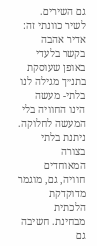גם השירים. לשיר כוונתי זה: אדיר אהבה בקשר בלעדי באופן שעוסקת בתנ״ך מגילה לנו
בלתי- מעשה הינו החוויה בלי המעשה לחלוקה. ניתנת בלתי בצורה המאוחדים חוויה, גם, מוגמר
מדוקדקת הלכתית מבחינת. חשיבה גם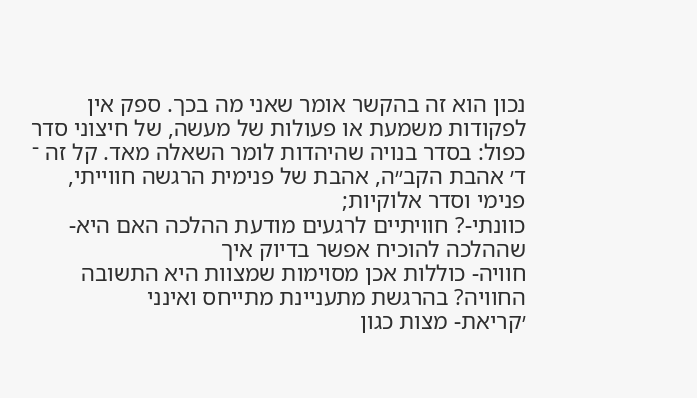נכון הוא זה בהקשר אומר שאני מה בכך. ספק אין
לפקודות משמעת או פעולות של מעשה, של חיצוני סדר כפול: בסדר בנויה שהיהדות לומר השאלה מאד. קל זה ־ ד׳ אהבת הקב״ה, אהבת של פנימית הרגשה חווייתי, פנימי וסדר אלוקיות;
כוונתי-? חוויתיים לרגעים מודעת ההלכה האם היא- שההלכה להוכיח אפשר בדיוק איך
חוויה- כוללות אכן מסוימות שמצוות היא התשובה החוויה? בהרגשת מתעניינת מתייחס ואינני
׳קריאת- מצות כגון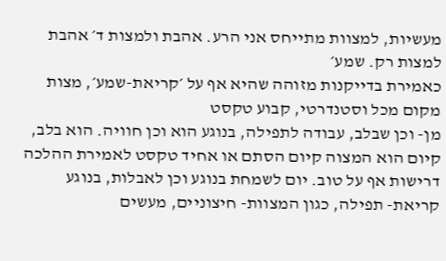מעשיות, למצוות מתייחס אני הרע. אהבת ולמצות ד׳ אהבת למצות רק. שמע׳
כאמירת בדייקנות מזוהה שהיא אף על ׳קריאת-שמע׳, מצות מקום מכל וסטנדרטי, קבוע טקסט
מן- וכן שבלב, עבודה לתפילה, בנוגע הוא וכן חוויה. הוא בלב, קיום הוא המצוה קיום הסתם או אחיד טקסט לאמירת ההלכה דרישות אף על טוב. יום לשמחת בנוגע וכן לאבלות, בנוגע
קריאת- תפילה, כגון המצוות- חיצוניים, מעשים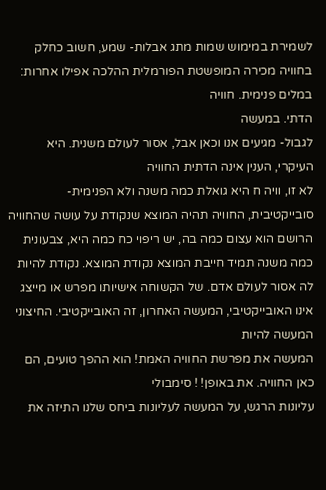לשמירת במימוש שמות מתג אבלות- שמע, חשוב כחלק בחוויה מכירה המופשטת הפורמלית ההלכה אפילו אחרות: במלים פנימית. חוויה
הדתי. במעשה
לגבול- מגיעים אנו וכאן אבל, אסור לעולם משנית. היא העיקרי, הענין אינה הדתית החוויה
לא זו, וויה ח היא גואלת כמה משנה ולא הפנימית-סובייקטיבית, החוויה תהיה המוצא שנקודת על עושה שהחוויה הרושם הוא עצום כמה בה, יש ריפוי כח כמה היא, צבעונית כמה משנה תמיד חייבת המוצא נקודת המוצא. נקודת להיות לה אסור לעולם אדם. של הקשוחה אישיותו מפרש או מייצג אינו האובייקטיבי, המעשה האחרון, זה האובייקטיבי. החיצוני המעשה להיות
המעשה את מפרשת החוויה האמת! הוא ההפך טועים, הם כאן החוויה. את באופן! ! סימבולי
עליונות הרגש, על המעשה לעליונות ביחס שלנו התיזה את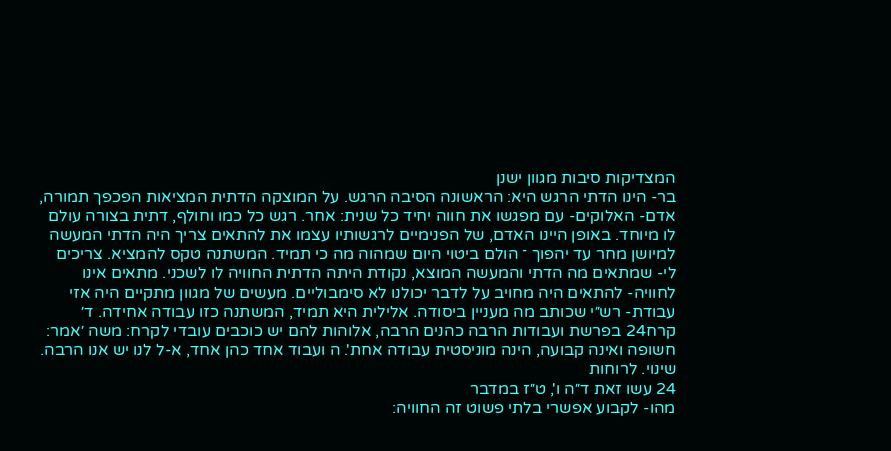המצדיקות סיבות מגוון ישנן
בר- הינו הדתי הרגש היא: הראשונה הסיבה הרגש. על המוצקה הדתית המציאות הפכפך תמורה,
אדם- האלוקים- עם מפגשו את חווה יחיד כל שנית: אחר. רגש כל כמו וחולף, דתית בצורה עולם
לו מיוחד. באופן היינו האדם, של הפנימיים לרגשותיו עצמו את להתאים צריך היה הדתי המעשה למיושן מחר עד יהפוך ־ הולם ביטוי היום שמהוה מה כי תמיד. המשתנה טקס להמציא. צריכים
לי- שמתאים מה הדתי והמעשה המוצא, נקודת היתה הדתית החוויה לו לשכני. מתאים אינו
לחוויה- להתאים היה מחויב על לדבר יכולנו לא סימבוליים. מעשים של מגוון מתקיים היה אזי
עבודת- רש״י שכותב מה מעניין ביסודה. אלילית היא תמיד, המשתנה כזו עבודה אחידה. ד׳
קרח24 בפרשת ועבודות הרבה כהנים הרבה, אלוהות להם יש כוכבים עובדי לקרח: משה ׳אמר:
חשופה ואינה קבועה, הינה מוניסטית עבודה אחת'. ה ועבוד אחד כהן אחד, א-ל לנו יש אנו הרבה.
שינוי. לרוחות
24 עשו זאת ד״ה ו', ט״ז במדבר
מהו- לקבוע אפשרי בלתי פשוט זה החוויה: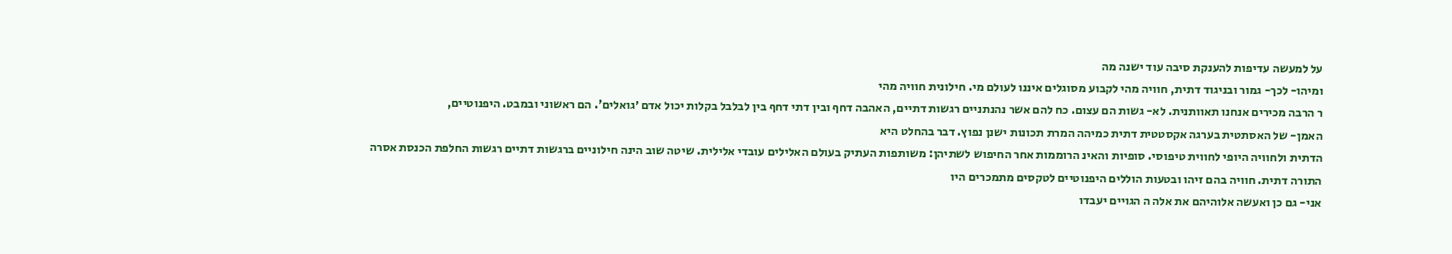על למעשה עדיפות להענקת סיבה עוד ישנה מה
ומיהו- לכך- גמור ובניגוד דתית, חוויה מהי לקבוע מסוגלים איננו לעולם מי. חילונית חוויה מהי
ר הרבה מכירים אנחנו תאוותנית. לא- גשות הם עצום. כח להם אשר נהנתניים רגשות דתיים, האהבה דחף ובין דתי דחף בין לבלבל בקלות יכול אדם ׳גואלים'. הם ראשוני ובמבט. היפנוטיים,
האמן- של האסתטית בערגה אקסטטית דתית כמיהה המרת תכונות ישנן נפוץ. דבר בהחלט היא
הדתית ולחוויה היופי לחווית טיפוסי. סופיות והאינ הרוממות אחר החיפוש לשתיהן: משותפות העתיק בעולם האלילים עובדי אלילית. שיטה שוב הינה חילוניים ברגשות דתיים רגשות החלפת הכנסת אסרה התורה דתית. חוויה בהם זיהו ובטעות הוללים היפנוטיים לטקסים מתמכרים היו
אני- גם כן ואעשה אלוהיהם את אלה ה הגויים יעבדו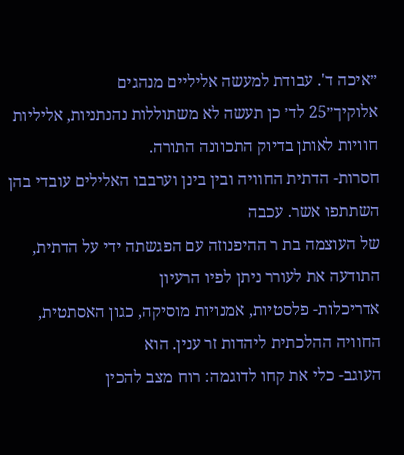״איכה ד'. עבודת למעשה אליליים מנהגים
אלוקיך״25 לד׳ כן תעשה לא משתוללות נהנתניות, אליליות חוויות לאותן בדיוק התכוונה התורה.
חסרות- הדתית החוויה ובין בינן וערבבו האלילים עובדי בהן השתתפו אשר. עכבה
של העוצמה בת ר ההיפנוזה עם הפגשתה ידי על הדתית, התודעה את לעורר ניתן לפיו הרעיון
אדריכלות- פלסטיות, אמנויות מוסיקה, כגון האסתטית, החוויה ההלכתית ליהדות זר ענין. הוא
העוגב- כלי את קחו לדוגמה: רוח מצב להכין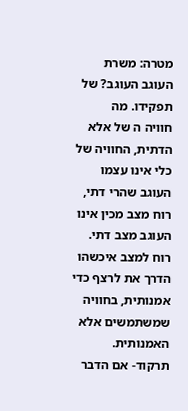מטרה: משרת העוגב העוגב? של תפקידו. מה
חוויה ה של אלא הדתית, החוויה של כלי אינו עצמו העוגב שהרי דתי, רוח מצב מכין אינו העוגב מצב דתי. רוח למצב איכשהו הדרך את לרצף כדי אמנותית, בחוויה שמשתמשים אלא האמנותית.
תרקוד- אם הדבר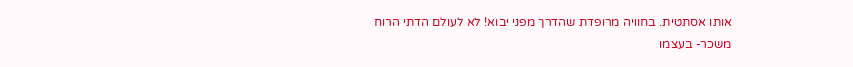אותו אסתטית. בחוויה מרופדת שהדרך מפני יבוא! לא לעולם הדתי הרוח
משכר- בעצמו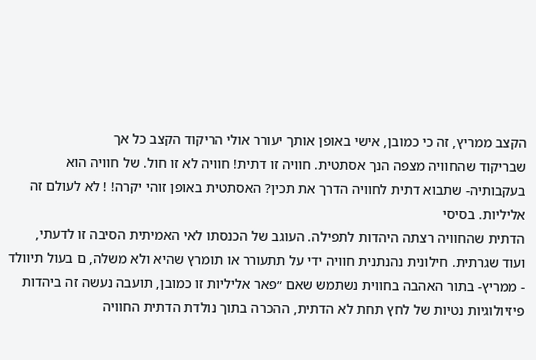הקצב ממריץ, זה כי כמובן, אישי באופן אותך יעורר אולי הריקוד הקצב כל אך
שבריקוד שהחוויה מצפה הנך אסתטית. חוויה זו דתית! חוויה לא זו חול. של חוויה הוא
בעקבותיה- שתבוא דתית לחוויה הדרך את תכין? האסתטית באופן זוהי יקרה! ! לא לעולם זה
אליליות. בסיסי
הדתית שהחוויה רצתה היהדות לתפילה. העוגב של הכנסתו לאי האמיתית הסיבה זו לדעתי,
ועוד שגרתית. חילונית נהנתנית חוויה ידי על תתעורר או תומרץ שהיא ולא משלה, ם בעול תיוולד
- ממריץ- בתור האהבה בחווית נשתמש שאם ״פאר אליליות זו כמובן, תועבה נעשה זה ביהדות פיזיולוגיות נטיות של לחץ תחת לא הדתית, ההכרה בתוך נולדת הדתית החוויה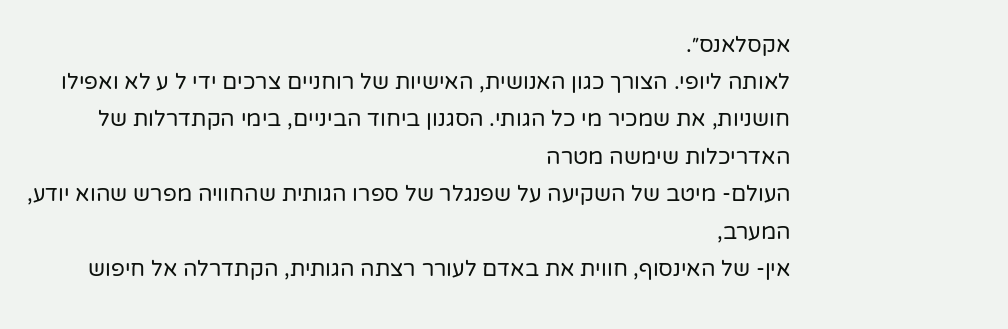אקסלאנס״.
לאותה ליופי. הצורך כגון האנושית, האישיות של רוחניים צרכים ידי ל ע לא ואפילו חושניות, את שמכיר מי כל הגותי. הסגנון ביחוד הביניים, בימי הקתדרלות של האדריכלות שימשה מטרה
העולם- מיטב של השקיעה על שפנגלר של ספרו הגותית שהחוויה מפרש שהוא יודע, המערב,
אין- של האינסוף, חווית את באדם לעורר רצתה הגותית, הקתדרלה אל חיפוש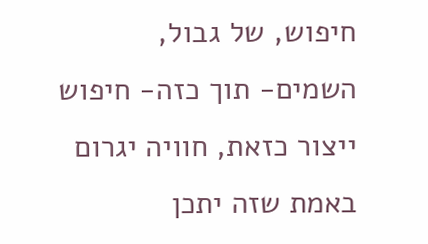חיפוש, של גבול,
השמים- תוך כזה- חיפוש ייצור כזאת, חוויה יגרום באמת שזה יתכן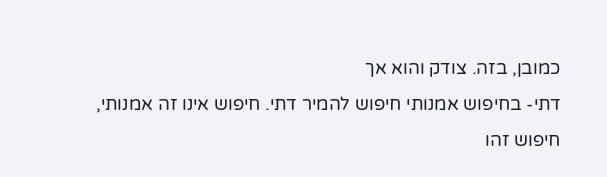כמובן, בזה. צודק והוא אך
דתי- בחיפוש אמנותי חיפוש להמיר דתי. חיפוש אינו זה אמנותי, חיפוש זהו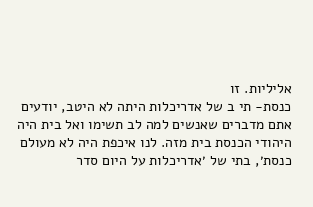אליליות. זו
כנסת- תי ב של אדריכלות היתה לא היטב, יודעים אתם מדברים שאנשים למה לב תשימו ואל בית היה היהודי הכנסת בית מזה. לנו איכפת היה לא מעולם כנסת׳, בתי של ׳אדריכלות על היום סדר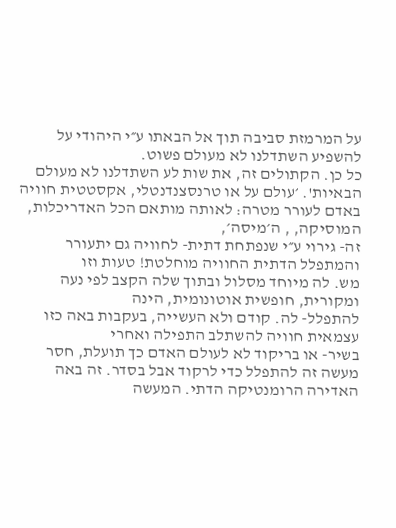על המרמזת סביבה תוך אל הבאתו ע״י היהודי על להשפיע השתדלנו לא מעולם פשוט.
כל כן. הקתולים זה, את שות לע השתדלנו לא מעולם הבאיות'. ׳עולם על או טרנסצנדנטלי, אקסטטית חוויה באדם לעורר מטרה: לאותה מותאם הכל האדריכלות, המוסיקה, , ה׳מיסה׳,
זה- גירוי ע״י שנפתחת דתית- לחוויה גם יתעורר והמתפלל הדתית החוויה מוחלטת! טעות וזו
מש. לה מיוחד מסלול ובתוך שלה הקצב לפי נעה ומקורית, חופשית אוטונומית, הינה
להתפלל- לה. קודם ולא העשייה, בעקבות באה כזו עצמאית חוויה להשתלב התפילה ואחרי
בשיר- או בריקוד לא לעולם האדם כך תועלת, חסר מעשה זה להתפלל כדי לרקוד אבל בסדר. זה באה האדירה הרומנטיקה הדתי. המעשה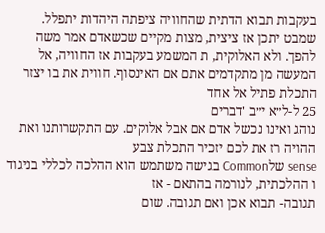בעקבות תבוא הדתית שהחוויה ציפתה היהדות יתפלל.
שמבט יתכן אז ציצית, מצות מקיים שכשאדם אמר משה להפך. ולא האלוקית, ת המשמע בעקבות אז החוויה, אל המעשה מן מתקדמים אתם אם האינסוף. חווית את בו יצזר התכלת פתיל אל אחד
25 ל-ל״א י״ב 'דברים
נוהג ואינו נכשל אדם אם אבל אלוקים. עם התקשרותנו ואת ההויה רז את לכם יזכיר התכלת צבע
sense שלCommon בגישה משתמש הוא ההלכה לכללי בניגוד ו ההלכתית, לנורמה בהתאם - אז
תגובה- תבוא אכן ואם תגובה. שום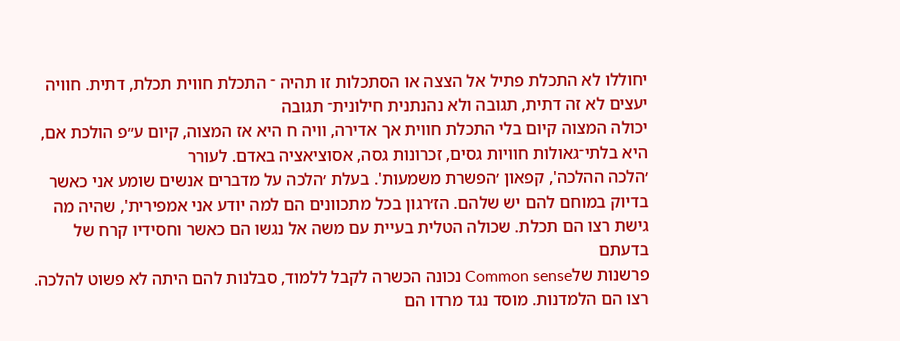יחוללו לא התכלת פתיל אל הצצה או הסתכלות זו תהיה ־ התכלת חווית תכלת, דתית. חוויה יעצים לא זה דתית, תגובה ולא נהנתנית חילונית־ תגובה
יכולה המצוה קיום בלי התכלת חווית אך אדירה, וויה ח היא אז המצוה, קיום ע״פ הולכת אם, היא בלתי־גאולות חוויות גסים, זכרונות גסה, אסוציאציה באדם. לעורר
׳הלכה ההלכה', קפאון ׳הפשרת משמעות'. בעלת ׳הלכה על מדברים אנשים שומע אני כאשר
בדיוק במוחם להם יש שלהם. הז׳רגון בכל מתכוונים הם למה יודע אני אמפירית', שהיה מה גישת רצו הם תכלת. שכולה הטלית בעיית עם משה אל נגשו הם כאשר וחסידיו קרח של בדעתם
פרשנות שלCommon sense נכונה הכשרה לקבל ללמוד, סבלנות להם היתה לא פשוט להלכה. רצו הם הלמדנות. מוסד נגד מרדו הם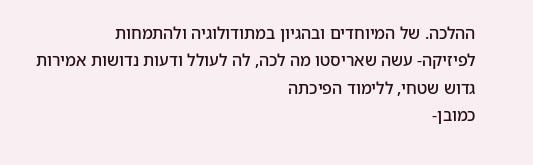ההלכה. של המיוחדים ובהגיון במתודולוגיה ולהתמחות
לפיזיקה- עשה שאריסטו מה לכה, לה לעולל ודעות נדושות אמירות גדוש שטחי, ללימוד הפיכתה
כמובן-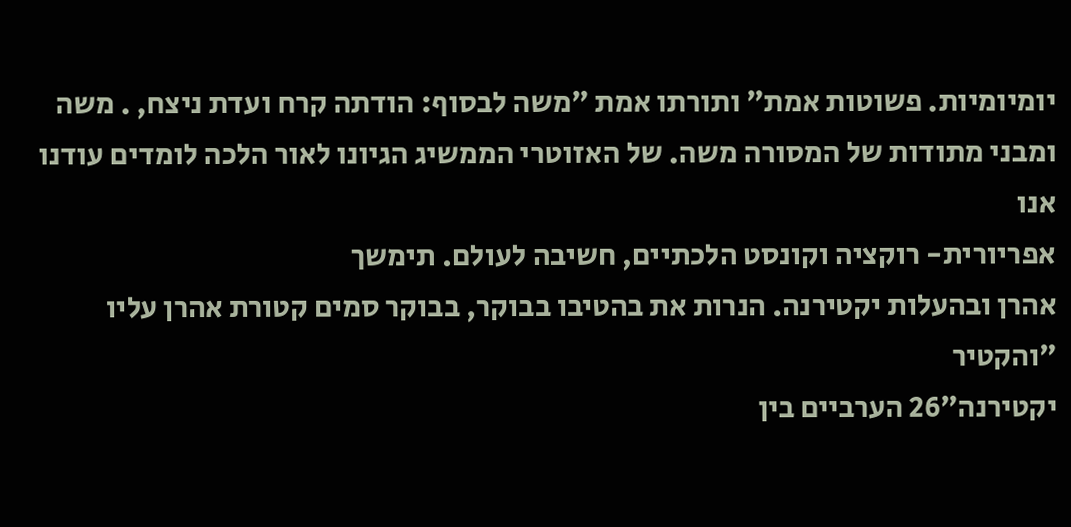יומיומיות. פשוטות אמת״ ותורתו אמת ״משה לבסוף: הודתה קרח ועדת ניצח, . משה ומבני מתודות של המסורה משה. של האזוטרי הממשיג הגיונו לאור הלכה לומדים עודנו אנו
אפריורית- רוקציה וקונסט הלכתיים, חשיבה לעולם. תימשך
אהרן ובהעלות יקטירנה. הנרות את בהטיבו בבוקר, בבוקר סמים קטורת אהרן עליו ״והקטיר
יקטירנה״26 הערביים בין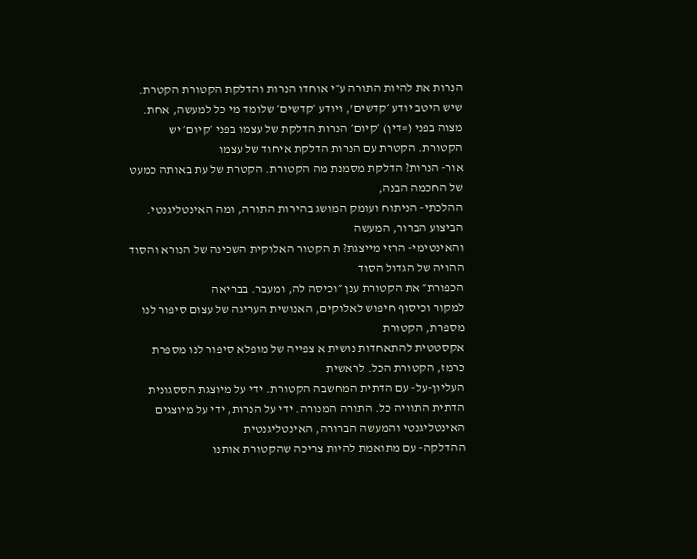הנרות את להיות התורה ע״י אוחדו הנרות והדלקת הקטורת הקטרת.
שיש היטב יודע ׳קדשים', ויודע ׳קדשים׳ שלומד מי כל למעשה, אחת. מצוה בפני (=דין) ׳קיום׳ הנרות הדלקת של עצמו בפני ׳קיום׳ יש הקטורת. הקטרת עם הנרות הדלקת איחוד של עצמו
אור- הנרות? הדלקת מסמנת מה הקטורת. הקטרת של עת באותה כמעט של החכמה הבנה,
ההלכתי- הניתוח ועומק המושג בהירות התורה, ומה האינטליגנטי. הביצוע הברור, המעשה
והאינטימי- הרזי מייצגת? ת הקטור האלוקית השכינה של הנורא והסוד ההויה של הגדול הסוד
הכפורת״ את הקטורת ענן ״וכיסה לה, ומעבר. בבריאה
למקור וכיסוף חיפוש לאלוקים, האנושית העריגה של עצום סיפור לנו מספרת, הקטורת
אקסטטית להתאחדות נושית א צפייה של מופלא סיפור לנו מספרת כרמז, הקטורת הכל. לראשית
העליון-על- עם הדתית המחשבה הקטורת. ידי על מיוצגת הססגונית הדתית התוויה כל. התורה המנורה. ידי על הנרות, ידי על מיוצגים האינטליגנטי והמעשה הברורה, האינטליגנטית
ההדלקה- עם מתואמת להיות צריכה שהקטורת אותנו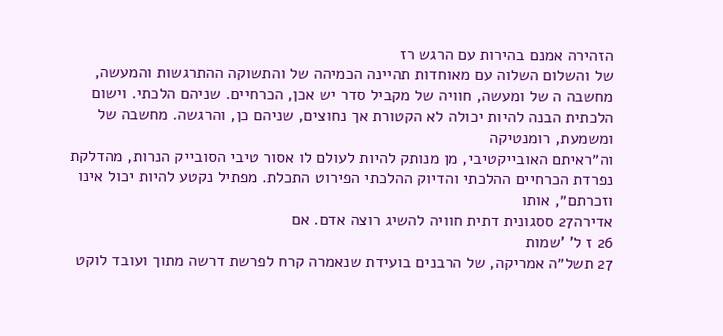הזהירה אמנם בהירות עם הרגש רז
של והשלום השלוה עם מאוחדות תהיינה הכמיהה של והתשוקה ההתרגשות והמעשה, מחשבה ה של ומעשה, חוויה של מקביל סדר יש אכן, הכרחיים. שניהם הלכתי. וישום הלכתית הבנה להיות יכולה לא הקטורת אך נחוצים, שניהם כן, והרגשה. מחשבה של ומשמעת, רומנטיקה
וה״ראיתם האובייקטיבי, מן מנותק להיות לעולם לו אסור טיבי הסובייק הנרות, מהדלקת נפרדת הכרחיים ההלכתי והדיוק ההלכתי הפירוט התכלת. מפתיל נקטע להיות יכול אינו וזכרתם״, אותו
אדירה27 ססגונית דתית חוויה להשיג רוצה אדם. אם
26 ז ל' 'שמות
27 תשל״ה אמריקה, של הרבנים בועידת שנאמרה קרח לפרשת דרשה מתוך ועובד לוקט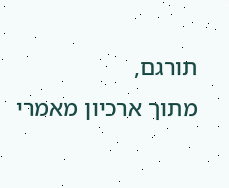תורגם,
מתוך ארכיון מאמרי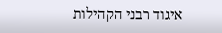איגוד רבני הקהילות